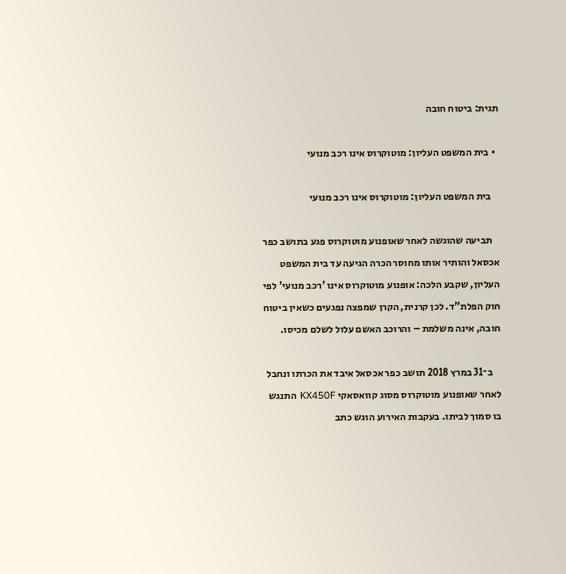תגית: ביטוח חובה

  • בית המשפט העליון: מוטוקרוס אינו רכב מנועי

    בית המשפט העליון: מוטוקרוס אינו רכב מנועי

    תביעה שהוגשה לאחר שאופנוע מוטוקרוס פגע בתושב כפר אכסאל והותיר אותו מחוסר הכרה הגיעה עד בית המשפט העליון, שקבע הלכה: אופנוע מוטוקרוס אינו 'רכב מנועי' לפי חוק הפלת"ד. לכן קרנית, הקרן שמפצה נפגעים כשאין ביטוח חובה, אינה משלמת – והרוכב האשם עלול לשלם מכיסו.

    ב־31 במרץ 2018 תושב כפר אכסאל איבד את הכרתו ונחבל לאחר שאופנוע מוטוקרוס מסוג קוואסאקי KX450F התנגש בו סמוך לביתו. בעקבות האירוע הוגש כתב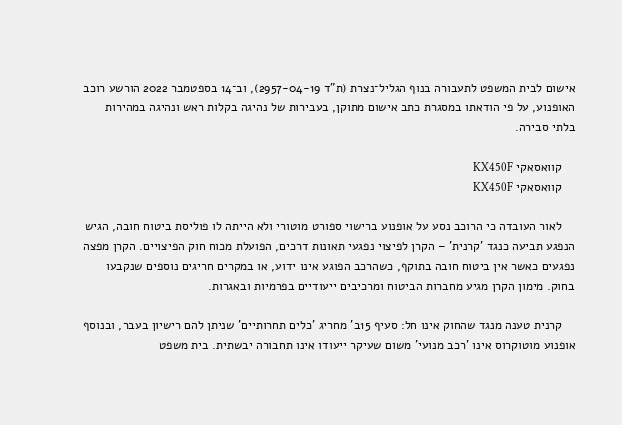אישום לבית המשפט לתעבורה בנוף הגליל־נצרת (ת"ד 2957-04-19), וב־14 בספטמבר 2022 הורשע רוכב האופנוע, על פי הודאתו במסגרת כתב אישום מתוקן, בעבירות של נהיגה בקלות ראש ונהיגה במהירות בלתי סבירה.

    קוואסאקי KX450F
    קוואסאקי KX450F

    לאור העובדה כי הרוכב נסע על אופנוע ברישוי ספורט מוטורי ולא הייתה לו פוליסת ביטוח חובה, הגיש הנפגע תביעה כנגד 'קרנית' – הקרן לפיצוי נפגעי תאונות דרכים, הפועלת מכוח חוק הפיצויים. הקרן מפצה נפגעים כאשר אין ביטוח חובה בתוקף, כשהרכב הפוגע אינו ידוע, או במקרים חריגים נוספים שנקבעו בחוק. מימון הקרן מגיע מחברות הביטוח ומרכיבים ייעודיים בפרמיות ובאגרות.

    קרנית טענה מנגד שהחוק אינו חל: סעיף 15ב' מחריג 'כלים תחרותיים' שניתן להם רישיון בעבר, ובנוסף אופנוע מוטוקרוס אינו 'רכב מנועי' משום שעיקר ייעודו אינו תחבורה יבשתית. בית משפט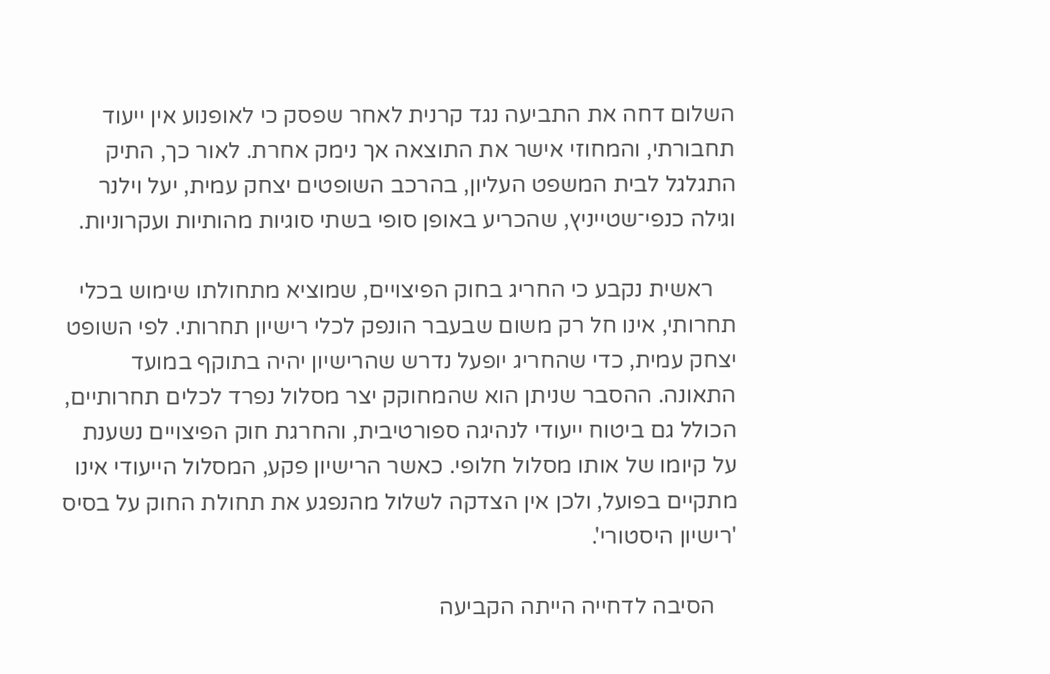השלום דחה את התביעה נגד קרנית לאחר שפסק כי לאופנוע אין ייעוד תחבורתי, והמחוזי אישר את התוצאה אך נימק אחרת. לאור כך, התיק התגלגל לבית המשפט העליון, בהרכב השופטים יצחק עמית, יעל וילנר וגילה כנפי־שטייניץ, שהכריע באופן סופי בשתי סוגיות מהותיות ועקרוניות.

    ראשית נקבע כי החריג בחוק הפיצויים, שמוציא מתחולתו שימוש בכלי תחרותי, אינו חל רק משום שבעבר הונפק לכלי רישיון תחרותי. לפי השופט יצחק עמית, כדי שהחריג יופעל נדרש שהרישיון יהיה בתוקף במועד התאונה. ההסבר שניתן הוא שהמחוקק יצר מסלול נפרד לכלים תחרותיים, הכולל גם ביטוח ייעודי לנהיגה ספורטיבית, והחרגת חוק הפיצויים נשענת על קיומו של אותו מסלול חלופי. כאשר הרישיון פקע, המסלול הייעודי אינו מתקיים בפועל, ולכן אין הצדקה לשלול מהנפגע את תחולת החוק על בסיס 'רישיון היסטורי'.

    הסיבה לדחייה הייתה הקביעה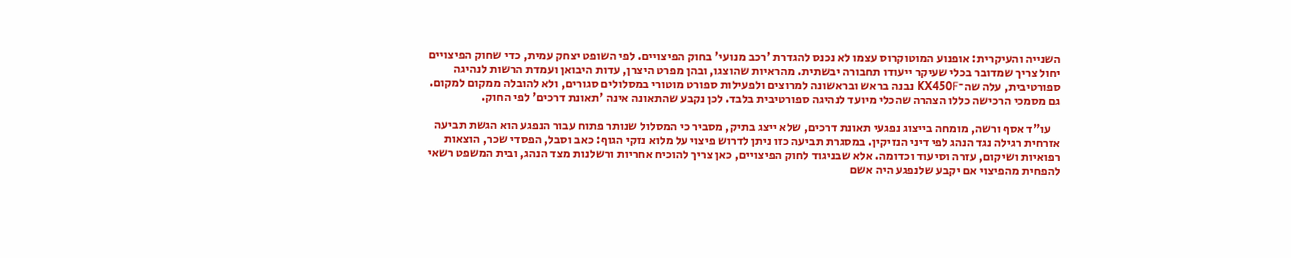השנייה והעיקרית: אופנוע המוטוקרוס עצמו לא נכנס להגדרת 'רכב מנועי' בחוק הפיצויים. לפי השופט יצחק עמית, כדי שחוק הפיצויים יחול צריך שמדובר בכלי שעיקר ייעודו תחבורה יבשתית. מהראיות שהוצגו, ובהן מפרט היצרן, עדות היבואן ועמדת הרשות לנהיגה ספורטיבית, עלה שה־KX450F נבנה בראש ובראשונה למרוצים ולפעילות ספורט מוטורי במסלולים סגורים, ולא להובלה ממקום למקום. גם מסמכי הרכישה כללו הצהרה שהכלי מיועד לנהיגה ספורטיבית בלבד. לכן נקבע שהתאונה אינה 'תאונת דרכים' לפי החוק.

    עו"ד אסף ורשה, מומחה בייצוג נפגעי תאונת דרכים, שלא ייצג בתיק, מסביר כי המסלול שנותר פתוח עבור הנפגע הוא הגשת תביעה אזרחית רגילה נגד הנהג לפי דיני הנזיקין. במסגרת תביעה כזו ניתן לדרוש פיצוי על מלוא נזקי הגוף: כאב וסבל, הפסדי שכר, הוצאות רפואיות ושיקום, עזרה וסיעוד וכדומה. אלא שבניגוד לחוק הפיצויים, כאן צריך להוכיח אחריות ורשלנות מצד הנהג, ובית המשפט רשאי להפחית מהפיצוי אם יקבע שלנפגע היה אשם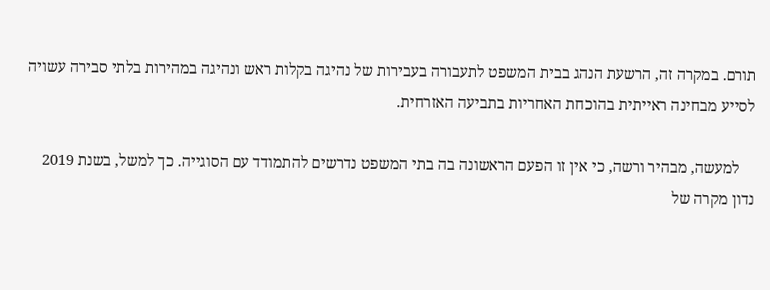תורם. במקרה זה, הרשעת הנהג בבית המשפט לתעבורה בעבירות של נהיגה בקלות ראש ונהיגה במהירות בלתי סבירה עשויה לסייע מבחינה ראייתית בהוכחת האחריות בתביעה האזרחית.

    למעשה, מבהיר ורשה, כי אין זו הפעם הראשונה בה בתי המשפט נדרשים להתמודד עם הסוגייה. כך למשל, בשנת 2019 נדון מקרה של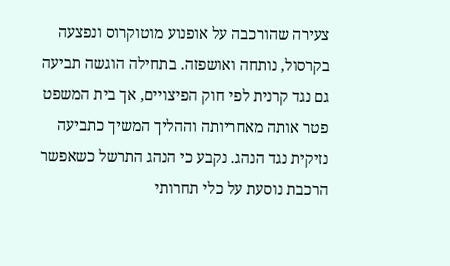צעירה שהורכבה על אופנוע מוטוקרוס ונפצעה בקרסול, נותחה ואושפזה. בתחילה הוגשה תביעה גם נגד קרנית לפי חוק הפיצויים, אך בית המשפט פטר אותה מאחריותה וההליך המשיך כתביעה נזיקית נגד הנהג. נקבע כי הנהג התרשל כשאפשר הרכבת נוסעת על כלי תחרותי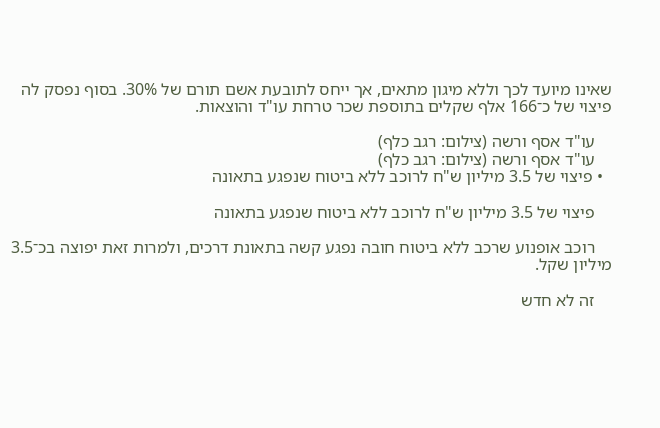שאינו מיועד לכך וללא מיגון מתאים, אך ייחס לתובעת אשם תורם של 30%. בסוף נפסק לה פיצוי של כ־166 אלף שקלים בתוספת שכר טרחת עו"ד והוצאות.

    עו"ד אסף ורשה (צילום: רגב כלף)
    עו"ד אסף ורשה (צילום: רגב כלף)
  • פיצוי של 3.5 מיליון ש"ח לרוכב ללא ביטוח שנפגע בתאונה

    פיצוי של 3.5 מיליון ש"ח לרוכב ללא ביטוח שנפגע בתאונה

    רוכב אופנוע שרכב ללא ביטוח חובה נפגע קשה בתאונת דרכים, ולמרות זאת יפוצה בכ־3.5 מיליון שקל.

    זה לא חדש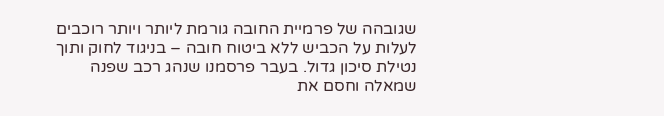שגובהה של פרמיית החובה גורמת ליותר ויותר רוכבים לעלות על הכביש ללא ביטוח חובה – בניגוד לחוק ותוך נטילת סיכון גדול. בעבר פרסמנו שנהג רכב שפנה שמאלה וחסם את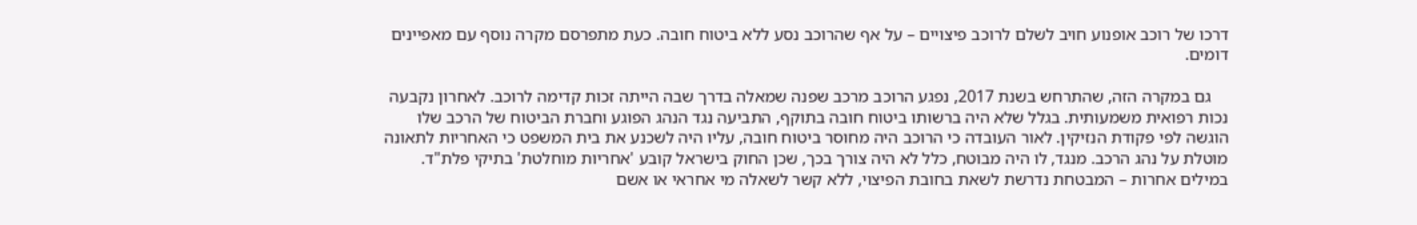דרכו של רוכב אופנוע חויב לשלם לרוכב פיצויים – על אף שהרוכב נסע ללא ביטוח חובה. כעת מתפרסם מקרה נוסף עם מאפיינים דומים.

    גם במקרה הזה, שהתרחש בשנת 2017, נפגע הרוכב מרכב שפנה שמאלה בדרך שבה הייתה זכות קדימה לרוכב. לאחרון נקבעה נכות רפואית משמעותית. בגלל שלא היה ברשותו ביטוח חובה בתוקף, התביעה נגד הנהג הפוגע וחברת הביטוח של הרכב שלו הוגשה לפי פקודת הנזיקין. לאור העובדה כי הרוכב היה מחוסר ביטוח חובה, עליו היה לשכנע את בית המשפט כי האחריות לתאונה מוטלת על נהג הרכב. מנגד, לו היה מבוטח, כלל לא היה צורך בכך, שכן החוק בישראל קובע 'אחריות מוחלטת' בתיקי פלת"ד. במילים אחרות – המבטחת נדרשת לשאת בחובת הפיצוי, ללא קשר לשאלה מי אחראי או אשם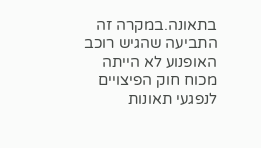בתאונה.במקרה זה התביעה שהגיש רוכב האופנוע לא הייתה מכוח חוק הפיצויים לנפגעי תאונות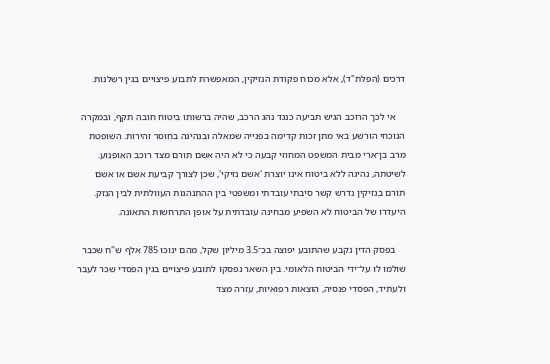דרכים (הפלת"ד), אלא מכוח פקודת הנזיקין, המאפשרת לתבוע פיצויים בגין רשלנות.

    אי לכך הרוכב הגיש תביעה כנגד נהג הרכב, שהיה ברשותו ביטוח חובה תקף, ובמקרה הנוכחי הורשע באי מתן זכות קדימה בפנייה שמאלה ובנהיגה בחוסר זהירות. השופטת מרב בן־ארי מבית המשפט המחוזי קבעה כי לא היה אשם תורם מצד רוכב האופנוע. לשיטתה, נהיגה ללא ביטוח אינו יוצרת 'אשם נזיקי', שכן לצורך קביעת אשם או אשם תורם בנזיקין נדרש קשר סיבתי עובדתי ומשפטי בין ההתנהגות העוולתית לבין הנזק. היעדרו של הביטוח לא השפיע מבחינה עובדתית על אופן התרחשות התאונה.

    בפסק הדין נקבע שהתובע יפוצה בכ־3.5 מיליון שקל, מהם ינוכו 785 אלף ש"ח שכבר שולמו לו על־ידי הביטוח הלאומי. בין השאר נפסקו לתובע פיצויים בגין הפסדי שכר לעבר ולעתיד, הפסדי פנסיה, הוצאות רפואיות, עזרה מצד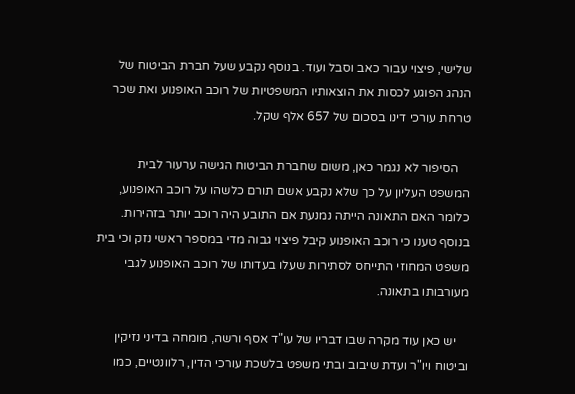שלישי, פיצוי עבור כאב וסבל ועוד. בנוסף נקבע שעל חברת הביטוח של הנהג הפוגע לכסות את הוצאותיו המשפטיות של רוכב האופנוע ואת שכר טרחת עורכי דינו בסכום של 657 אלף שקל.

    הסיפור לא נגמר כאן, משום שחברת הביטוח הגישה ערעור לבית המשפט העליון על כך שלא נקבע אשם תורם כלשהו על רוכב האופנוע, כלומר האם התאונה הייתה נמנעת אם התובע היה רוכב יותר בזהירות. בנוסף טענו כי רוכב האופנוע קיבל פיצוי גבוה מדי במספר ראשי נזק וכי בית משפט המחוזי התייחס לסתירות שעלו בעדותו של רוכב האופנוע לגבי מעורבותו בתאונה.

    יש כאן עוד מקרה שבו דבריו של עו"ד אסף ורשה, מומחה בדיני נזיקין וביטוח ויו"ר ועדת שיבוב ובתי משפט בלשכת עורכי הדין, רלוונטיים, כמו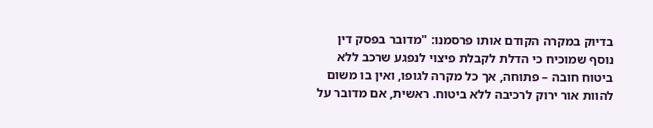בדיוק במקרה הקודם אותו פרסמנו: "מדובר בפסק דין נוסף שמוכיח כי הדלת לקבלת פיצוי לנפגע שרכב ללא ביטוח חובה – פתוחה, אך כל מקרה לגופו, ואין בו משום להוות אור ירוק לרכיבה ללא ביטוח. ראשית, אם מדובר על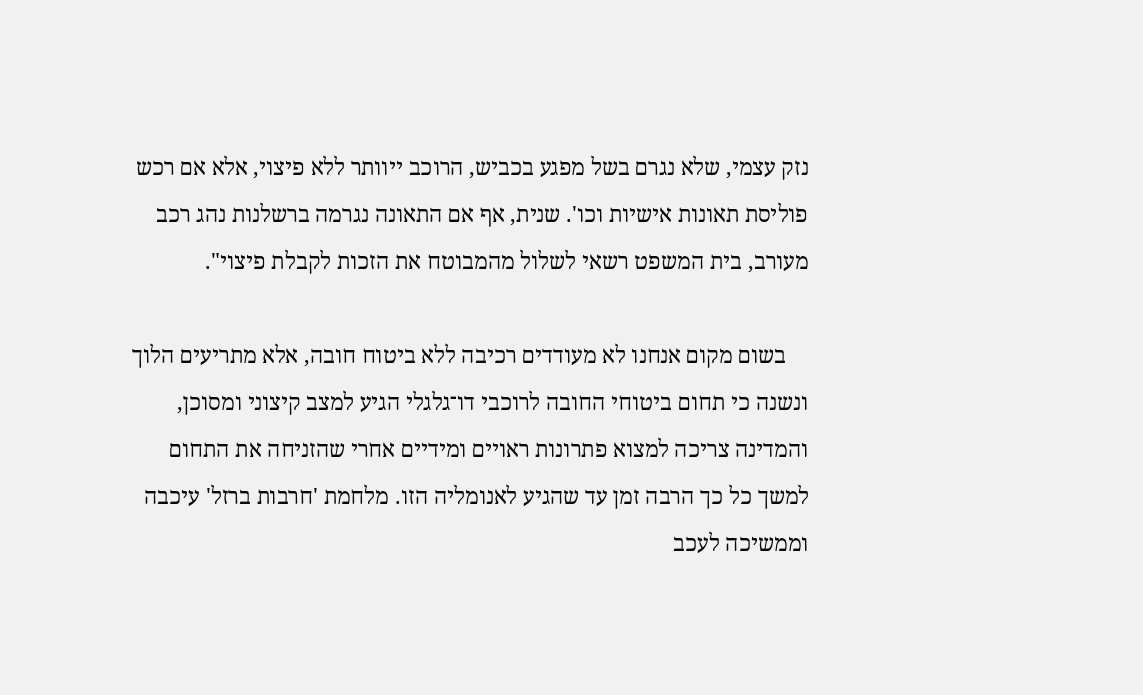נזק עצמי, שלא נגרם בשל מפגע בכביש, הרוכב ייוותר ללא פיצוי, אלא אם רכש פוליסת תאונות אישיות וכו'. שנית, אף אם התאונה נגרמה ברשלנות נהג רכב מעורב, בית המשפט רשאי לשלול מהמבוטח את הזכות לקבלת פיצוי".

    בשום מקום אנחנו לא מעודדים רכיבה ללא ביטוח חובה, אלא מתריעים הלוך ונשנה כי תחום ביטוחי החובה לרוכבי דו־גלגלי הגיע למצב קיצוני ומסוכן, והמדינה צריכה למצוא פתרונות ראויים ומידיים אחרי שהזניחה את התחום למשך כל כך הרבה זמן עד שהגיע לאנומליה הזו. מלחמת 'חרבות ברזל' עיכבה וממשיכה לעכב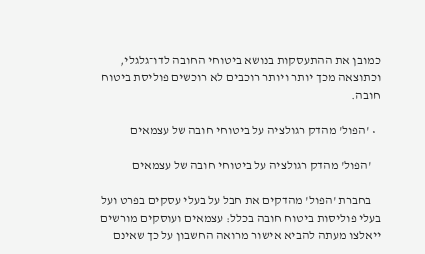כמובן את ההתעסקות בנושא ביטוחי החובה לדו־גלגלי, וכתוצאה מכך יותר ויותר רוכבים לא רוכשים פוליסת ביטוח חובה.

  • 'הפול' מהדק רגולציה על ביטוחי חובה של עצמאים

    'הפול' מהדק רגולציה על ביטוחי חובה של עצמאים

    בחברת 'הפול' מהדקים את חבל על בעלי עסקים בפרט ועל בעלי פוליסות ביטוח חובה בכלל: עצמאים ועוסקים מורשים ייאלצו מעתה להביא אישור מרואה החשבון על כך שאינם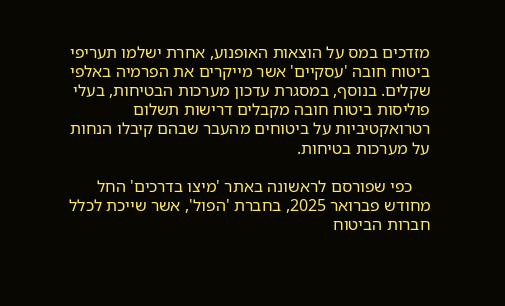מזדכים במס על הוצאות האופנוע, אחרת ישלמו תעריפי ביטוח חובה 'עסקיים' אשר מייקרים את הפרמיה באלפי שקלים. בנוסף, במסגרת עדכון מערכות הבטיחות, בעלי פוליסות ביטוח חובה מקבלים דרישות תשלום רטרואקטיביות על ביטוחים מהעבר שבהם קיבלו הנחות על מערכות בטיחות.

    כפי שפורסם לראשונה באתר 'מיצו בדרכים' החל מחודש פברואר 2025, בחברת 'הפול', אשר שייכת לכלל חברות הביטוח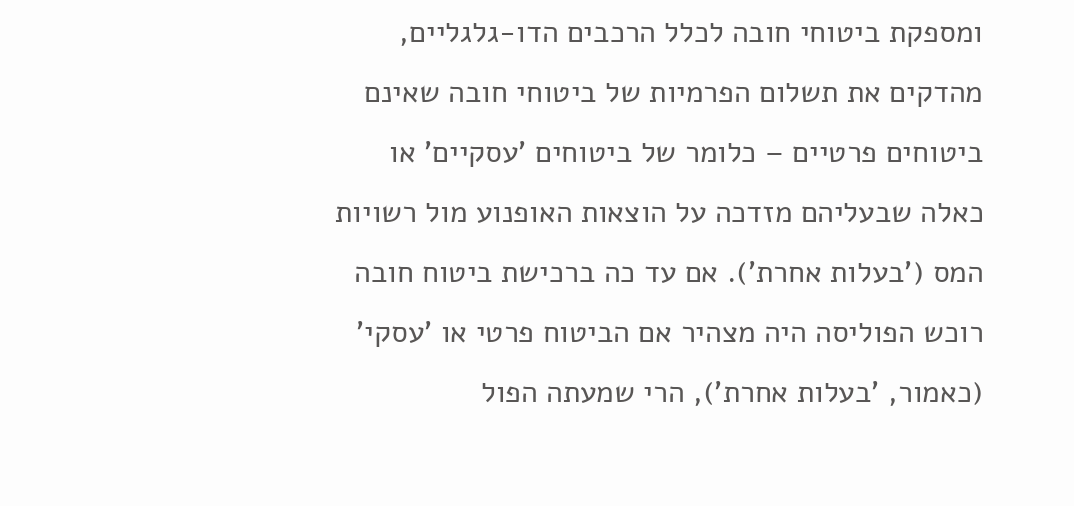ומספקת ביטוחי חובה לכלל הרכבים הדו-גלגליים, מהדקים את תשלום הפרמיות של ביטוחי חובה שאינם ביטוחים פרטיים – כלומר של ביטוחים 'עסקיים' או כאלה שבעליהם מזדכה על הוצאות האופנוע מול רשויות המס ('בעלות אחרת'). אם עד כה ברכישת ביטוח חובה רוכש הפוליסה היה מצהיר אם הביטוח פרטי או 'עסקי' (כאמור, 'בעלות אחרת'), הרי שמעתה הפול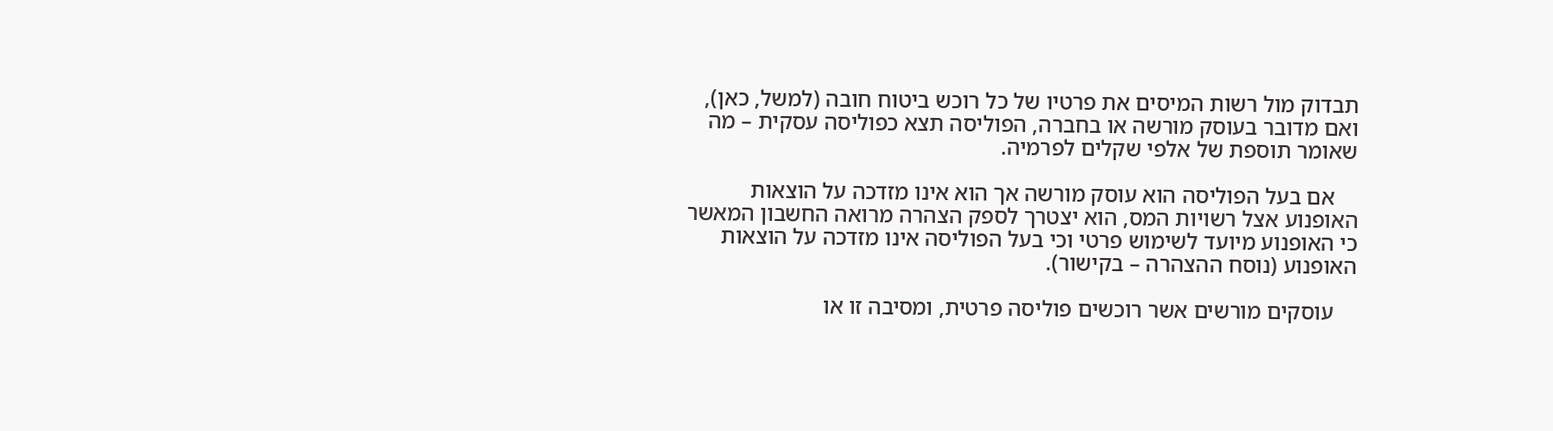תבדוק מול רשות המיסים את פרטיו של כל רוכש ביטוח חובה (למשל, כאן), ואם מדובר בעוסק מורשה או בחברה, הפוליסה תצא כפוליסה עסקית – מה שאומר תוספת של אלפי שקלים לפרמיה.

    אם בעל הפוליסה הוא עוסק מורשה אך הוא אינו מזדכה על הוצאות האופנוע אצל רשויות המס, הוא יצטרך לספק הצהרה מרואה החשבון המאשר כי האופנוע מיועד לשימוש פרטי וכי בעל הפוליסה אינו מזדכה על הוצאות האופנוע (נוסח ההצהרה – בקישור).

    עוסקים מורשים אשר רוכשים פוליסה פרטית, ומסיבה זו או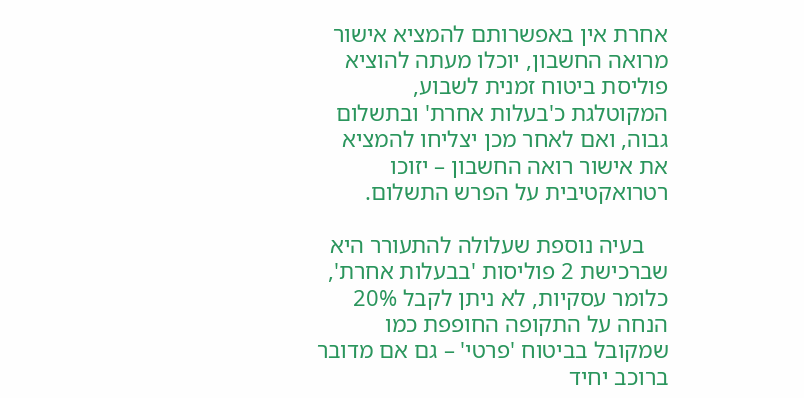אחרת אין באפשרותם להמציא אישור מרואה החשבון, יוכלו מעתה להוציא פוליסת ביטוח זמנית לשבוע, המקוטלגת כ'בעלות אחרת' ובתשלום גבוה, ואם לאחר מכן יצליחו להמציא את אישור רואה החשבון – יזוכו רטרואקטיבית על הפרש התשלום.

    בעיה נוספת שעלולה להתעורר היא שברכישת 2 פוליסות 'בבעלות אחרת', כלומר עסקיות, לא ניתן לקבל 20% הנחה על התקופה החופפת כמו שמקובל בביטוח 'פרטי' – גם אם מדובר ברוכב יחיד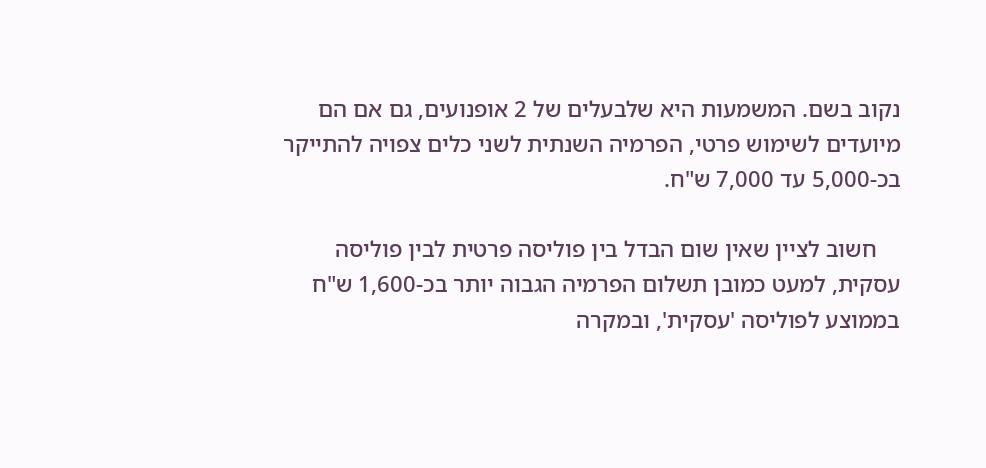נקוב בשם. המשמעות היא שלבעלים של 2 אופנועים, גם אם הם מיועדים לשימוש פרטי, הפרמיה השנתית לשני כלים צפויה להתייקר בכ-5,000 עד 7,000 ש"ח.

    חשוב לציין שאין שום הבדל בין פוליסה פרטית לבין פוליסה עסקית, למעט כמובן תשלום הפרמיה הגבוה יותר בכ-1,600 ש"ח בממוצע לפוליסה 'עסקית', ובמקרה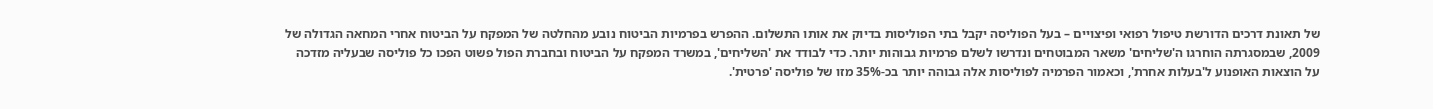של תאונת דרכים הדורשת טיפול רפואי ופיצויים – בעל הפוליסה יקבל בתי הפוליסות בדיוק את אותו התשלום. ההפרש בפרמיות הביטוח נובע מהחלטה של המפקח על הביטוח אחרי המחאה הגדולה של 2009, שבמסגרתה הוחרגו ה'שליחים' משאר המבוטחים ונדרשו לשלם פרמיות גבוהות יותר. כדי לבודד את 'השליחים', במשרד המפקח על הביטוח ובחברת הפול פשוט הפכו כל פוליסה שבעליה מזדכה על הוצאות האופנוע ל'בעלות אחרת', וכאמור הפרמיה לפוליסות אלה גבוהה יותר בכ-35% מזו של פוליסה 'פרטית'.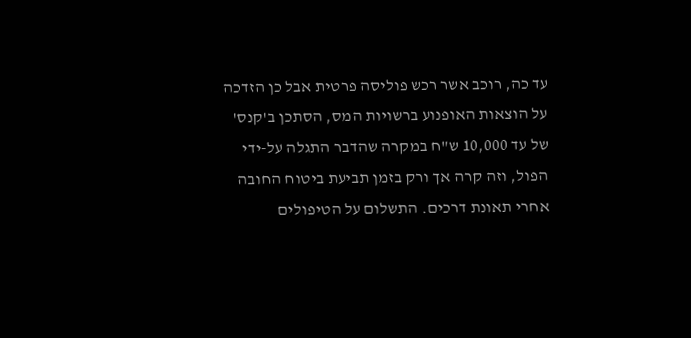עד כה, רוכב אשר רכש פוליסה פרטית אבל כן הזדכה על הוצאות האופנוע ברשויות המס, הסתכן ב'קנס' של עד 10,000 ש"ח במקרה שהדבר התגלה על-ידי הפול, וזה קרה אך ורק בזמן תביעת ביטוח החובה אחרי תאונת דרכים. התשלום על הטיפולים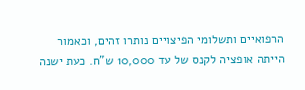הרפואיים ותשלומי הפיצויים נותרו זהים, וכאמור הייתה אופציה לקנס של עד 10,000 ש"ח. כעת ישנה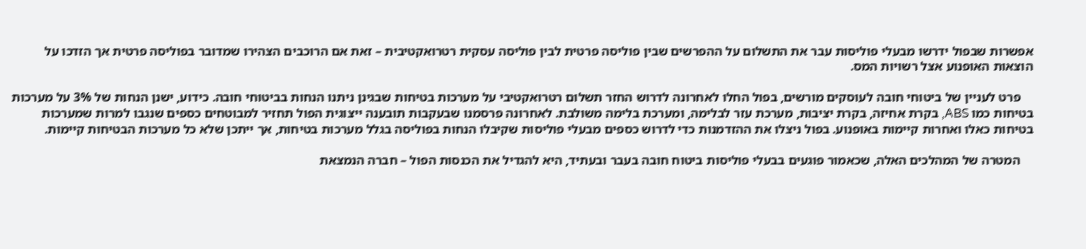אפשרות שבפול ידרשו מבעלי פוליסות עבר את התשלום על ההפרשים שבין פוליסה פרטית לבין פוליסה עסקית רטרואקטיבית – זאת אם הרוכבים הצהירו שמדובר בפוליסה פרטית אך הזדכו על הוצאות האופנוע אצל רשויות המס.

    פרט לעניין של ביטוחי חובה לעוסקים מורשים, בפול החלו לאחרונה לדרוש החזר תשלום רטרואקטיבי על מערכות בטיחות שבגינן ניתנו הנחות בביטוחי חובה. כידוע, ישנן הנחות של 3% על מערכות בטיחות כמו ABS, בקרת אחיזה, בקרת יציבות, מערכת עזר לבלימה, ומערכת בלימה משולבת. לאחרונה פרסמנו שבעקבות תובענה ייצוגית הפול תחזיר למבוטחים כספים שנגבו למרות שמערכות בטיחות כאלו ואחרות קיימות באופנוע. בפול ניצלו את ההזדמנות כדי לדרוש כספים מבעלי פוליסות שקיבלו הנחות בפוליסה בגלל מערכות בטיחות, אך ייתכן שלא כל מערכות הבטיחות קיימות.

    המטרה של המהלכים האלה, שכאמור פוגעים בבעלי פוליסות ביטוח חובה בעבר ובעתיד, היא להגדיל את הכנסות הפול – חברה הנמצאת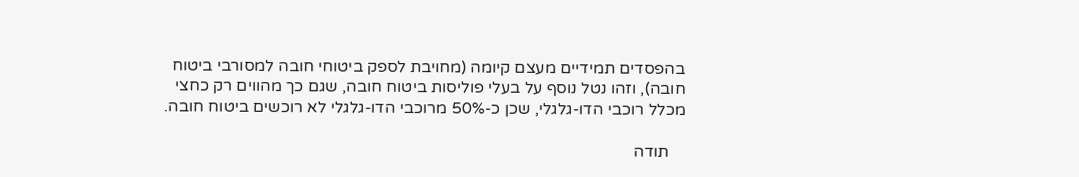בהפסדים תמידיים מעצם קיומה (מחויבת לספק ביטוחי חובה למסורבי ביטוח חובה), וזהו נטל נוסף על בעלי פוליסות ביטוח חובה, שגם כך מהווים רק כחצי מכלל רוכבי הדו-גלגלי, שכן כ-50% מרוכבי הדו-גלגלי לא רוכשים ביטוח חובה.

    תודה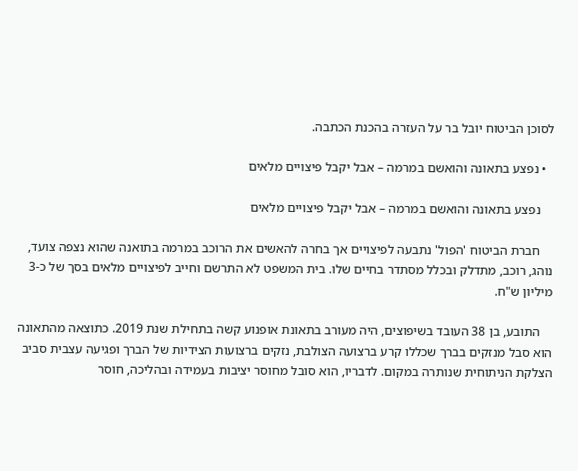לסוכן הביטוח יובל בר על העזרה בהכנת הכתבה.

  • נפצע בתאונה והואשם במרמה – אבל יקבל פיצויים מלאים

    נפצע בתאונה והואשם במרמה – אבל יקבל פיצויים מלאים

    חברת הביטוח 'הפול' נתבעה לפיצויים אך בחרה להאשים את הרוכב במרמה בתואנה שהוא נצפה צועד, נוהג, רוכב, מתדלק ובכלל מסתדר בחיים שלו. בית המשפט לא התרשם וחייב לפיצויים מלאים בסך של כ-3 מיליון ש"ח.

    התובע, בן 38 העובד בשיפוצים, היה מעורב בתאונת אופנוע קשה בתחילת שנת 2019. כתוצאה מהתאונה הוא סבל מנזקים בברך שכללו קרע ברצועה הצולבת, נזקים ברצועות הצידיות של הברך ופגיעה עצבית סביב הצלקת הניתוחית שנותרה במקום. לדבריו, הוא סובל מחוסר יציבות בעמידה ובהליכה, חוסר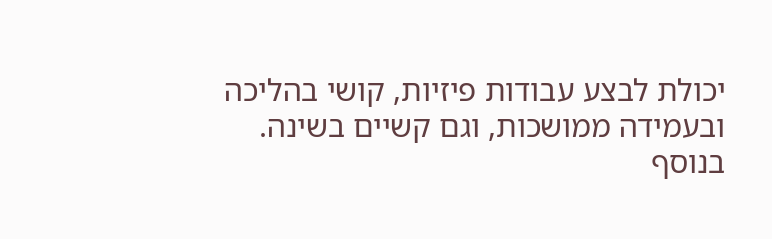יכולת לבצע עבודות פיזיות, קושי בהליכה ובעמידה ממושכות, וגם קשיים בשינה. בנוסף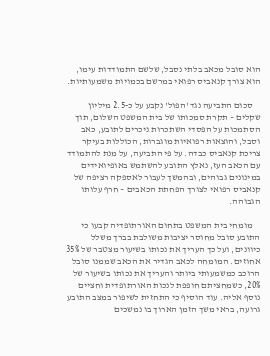הוא סובל מכאב בלתי נסבל, שלשם התמודדות עימו, הוא צורך קנאביס רפואי במרשם בכמויות משמעותיות.

    סכום התביעה נגד 'הפול' נקבע על כ-2.5 מיליון שקלים – תקרת סמכותו של בית המשפט השלום, תוך הסתמכות על הפסדי השתכרות ניכרים לתובע, כאב וסבל, והוצאות רפואיות מוגברות, הכוללות בעיקר צריכת קנאביס כבדה. על פי התביעה, על מנת להתמודד עם הכאב העז, נאלץ התובע להשתמש באופיואידים במינונים גבוהים, ובהמשך לעבור לאספקה רציפה של קנאביס רפואי לצורך הפחתת הכאבים – חרף עלותו הגבוהה.

    מומחי בית המשפט בתחום האורתופדיה קבעו כי התובע סובל מחוסר יציבות משולבת בברך משלל כיוונים, ועל כך העריך את נכותו בשיעור מצטבר של 35% אחוזים. המומחה לכאב הגדיר את הכאב שממנו סובל הרוכב כמשמעותי ביותר והעריך את נכותו בשיעור של 20%, כשמחציתם חופפת לנכות האורתופדית וחציים נוסף אליה. עוד הוסיף כי התחזית לשיפור במצב התובע גרועה, בראי משך הזמן הארוך בו נמשכים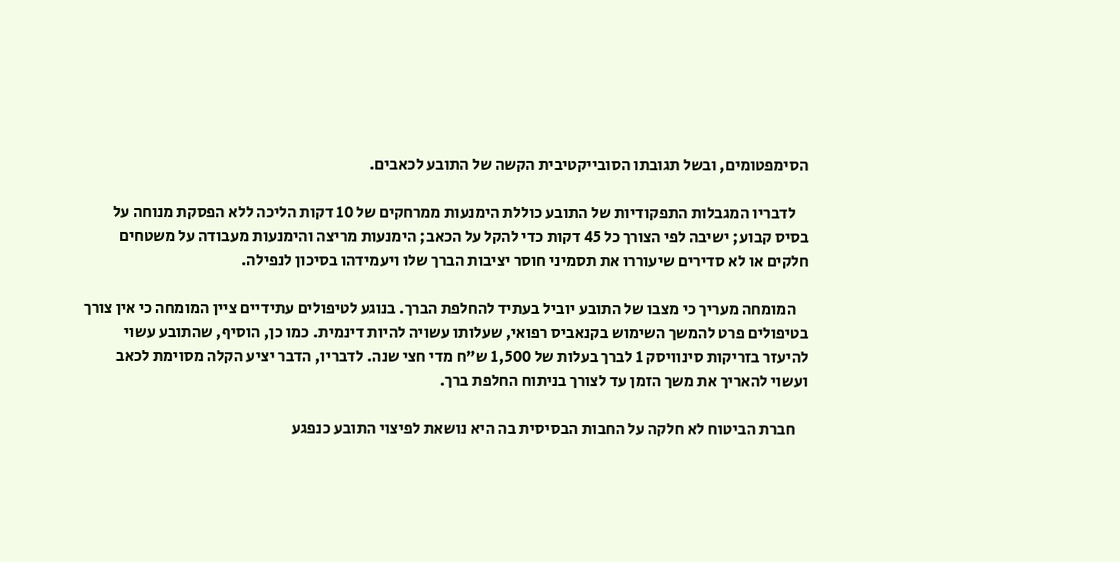הסימפטומים, ובשל תגובתו הסובייקטיבית הקשה של התובע לכאבים.

    לדבריו המגבלות התפקודיות של התובע כוללת הימנעות ממרחקים של 10 דקות הליכה ללא הפסקת מנוחה על בסיס קבוע; ישיבה לפי הצורך כל 45 דקות כדי להקל על הכאב; הימנעות מריצה והימנעות מעבודה על משטחים חלקים או לא סדירים שיעוררו את תסמיני חוסר יציבות הברך שלו ויעמידהו בסיכון לנפילה.

    המומחה מעריך כי מצבו של התובע יוביל בעתיד להחלפת הברך. בנוגע לטיפולים עתידיים ציין המומחה כי אין צורך בטיפולים פרט להמשך השימוש בקנאביס רפואי, שעלותו עשויה להיות דינמית. כמו כן, הוסיף, שהתובע עשוי להיעזר בזריקות סינוויסק 1 לברך בעלות של 1,500 ש"ח מדי חצי שנה. לדבריו, הדבר יציע הקלה מסוימת לכאב ועשוי להאריך את משך הזמן עד לצורך בניתוח החלפת ברך.

    חברת הביטוח לא חלקה על החבות הבסיסית בה היא נושאת לפיצוי התובע כנפגע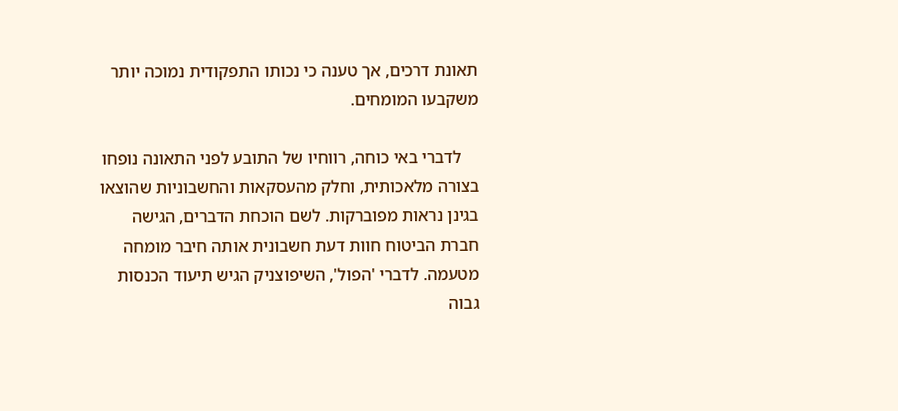תאונת דרכים, אך טענה כי נכותו התפקודית נמוכה יותר משקבעו המומחים.

    לדברי באי כוחה, רווחיו של התובע לפני התאונה נופחו בצורה מלאכותית, וחלק מהעסקאות והחשבוניות שהוצאו בגינן נראות מפוברקות. לשם הוכחת הדברים, הגישה חברת הביטוח חוות דעת חשבונית אותה חיבר מומחה מטעמה. לדברי 'הפול', השיפוצניק הגיש תיעוד הכנסות גבוה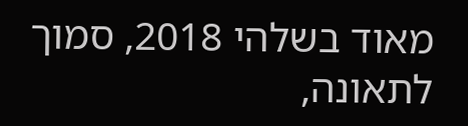מאוד בשלהי 2018, סמוך לתאונה,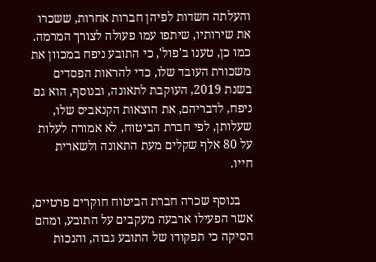והעלתה חשדות לפיהן חברות אחרות, ששכרו את שירותיו, שיתפו עמו פעולה לצורך המרמה. כמו כן, טענו ב'פול', כי התובע ניפח במכוון את משכורת העובד שלו, כדי להראות הפסדים בשנת 2019, העוקבת לתאונה, ובנוסף, הוא גם ניפח, לדבריהם, את הוצאות הקנאביס שלו, שעלותן, לפי חברת הביטוח, לא אמורה לעלות על 80 אלף שקלים מעת התאונה ולשארית חייו.

    בנוסף שכרה חברת הביטוח חוקרים פרטיים, אשר הפעילו ארבעה מעקבים על התובע, ומהם הסיקה כי תפקודו של התובע גבוה, והנכות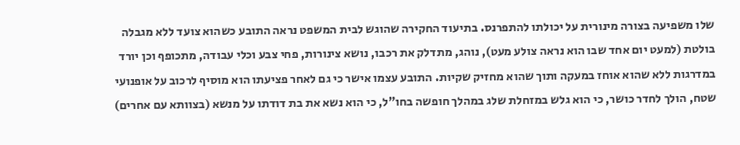שלו משפיעה בצורה מינורית על יכולתו להתפרנס. בתיעוד החקירה שהוגש לבית המשפט נראה התובע כשהוא צועד ללא מגבלה בולטת (למעט יום אחד שבו הוא נראה צולע מעט), נוהג, מתדלק את רכבו, נושא צינורות, פחי צבע וכלי עבודה, מתכופף וכן יורד במדרגות ללא שהוא אוחז במעקה ותוך שהוא מחזיק שקיות. התובע עצמו אישר כי גם לאחר פציעתו הוא מוסיף לרכוב על אופנועי שטח, הולך לחדר כושר, כי הוא גלש במזחלת שלג במהלך חופשה בחו"ל, כי הוא נשא את בת דודתו על מנשא (בצוותא עם אחרים)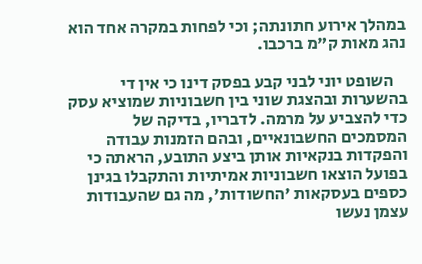במהלך אירוע חתונתה; וכי לפחות במקרה אחד הוא נהג מאות ק"מ ברכבו.

    השופט יוני לבני קבע בפסק דינו כי אין די בהשערות ובהצגת שוני בין חשבוניות שמוציא עסק כדי להצביע על מרמה. לדבריו, בדיקה של המסמכים החשבונאיים, ובהם הזמנות עבודה והפקדות בנקאיות אותן ביצע התובע, הראתה כי בפועל הוצאו חשבוניות אמיתיות והתקבלו בגינן כספים בעסקאות 'החשודות', מה גם שהעבודות עצמן נעשו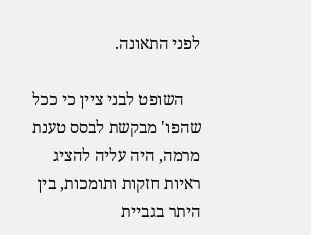לפני התאונה.

    השופט לבני ציין כי ככל שהפו' מבקשת לבסס טענת מרמה, היה עליה להציג ראיות חזקות ותומכות, בין היתר בגביית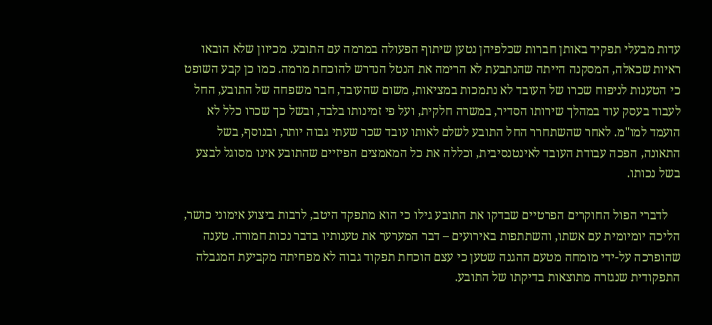עדות מבעלי תפקיד באותן חברות שכלפיהן נטען שיתוף הפעולה במרמה עם התובע. מכיוון שלא הובאו ראיות שכאלה, המסקנה הייתה שהנתבעת לא הרימה את הנטל הנדרש להוכחת מרמה. כמו כן קבע השופט כי הטענות לניפוח שכרו של העובד לא נתמכות במציאות, משום שהעובד, חבר משפחה של התובע, החל לעבוד בעסק עוד במהלך שירותו הסדיר, במשרה חלקית, ועל פי זמינותו בלבד, ובשל כך שכרו כלל לא הועמד למו"מ. לאחר שהשתחרר החל התובע לשלם לאותו עובד שכר שעתי גבוה יותר, ובנוסף, בשל התאונה, הפכה עבודת העובד לאינטנסיבית, וכללה את כל המאמצים הפיזיים שהתובע אינו מסוגל לבצע בשל נכותו.

    לדברי הפול החוקרים הפרטיים שבדקו את התובע גילו כי הוא מתפקד היטב, לרבות ביצוע אימוני כושר, הליכה יומיומית עם אשתו, והשתתפות באירועים – דבר המערער את טענותיו בדבר נכות חמורה. טענה שהופרכה על-ידי מומחה מטעם ההגנה שטען כי עצם הוכחת תפקוד גבוה לא מפחיתה מקביעת המגבלה התפקודית שנגזרה מתוצאות בדיקתו של התובע.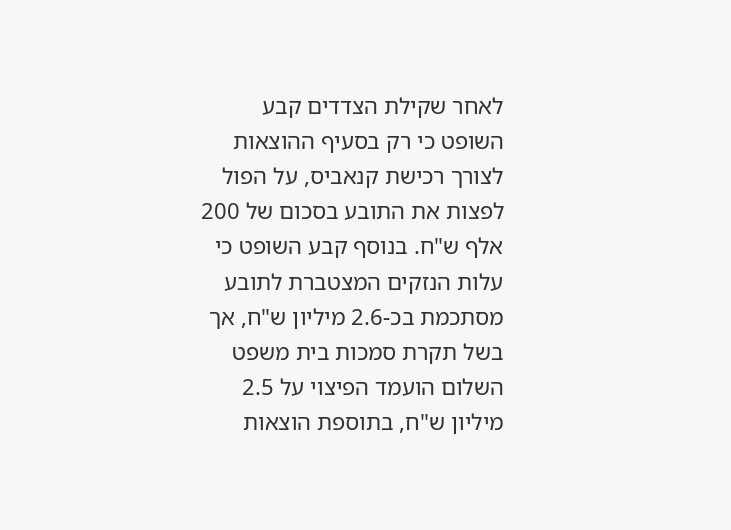לאחר שקילת הצדדים קבע השופט כי רק בסעיף ההוצאות לצורך רכישת קנאביס, על הפול לפצות את התובע בסכום של 200 אלף ש"ח. בנוסף קבע השופט כי עלות הנזקים המצטברת לתובע מסתכמת בכ-2.6 מיליון ש"ח, אך בשל תקרת סמכות בית משפט השלום הועמד הפיצוי על 2.5 מיליון ש"ח, בתוספת הוצאות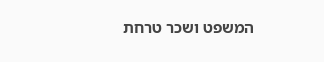המשפט ושכר טרחת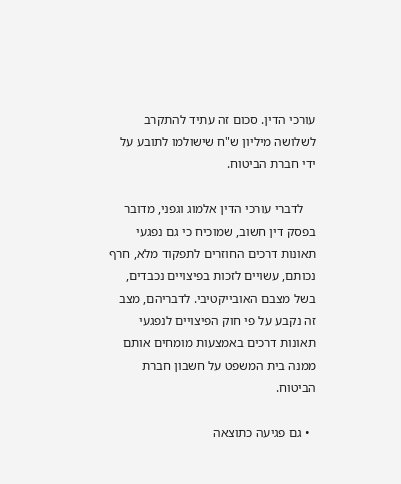עורכי הדין. סכום זה עתיד להתקרב לשלושה מיליון ש"ח שישולמו לתובע על ידי חברת הביטוח.

    לדברי עורכי הדין אלמוג וגפני, מדובר בפסק דין חשוב, שמוכיח כי גם נפגעי תאונות דרכים החוזרים לתפקוד מלא, חרף נכותם, עשויים לזכות בפיצויים נכבדים, בשל מצבם האובייקטיבי. לדבריהם, מצב זה נקבע על פי חוק הפיצויים לנפגעי תאונות דרכים באמצעות מומחים אותם ממנה בית המשפט על חשבון חברת הביטוח.

  • גם פגיעה כתוצאה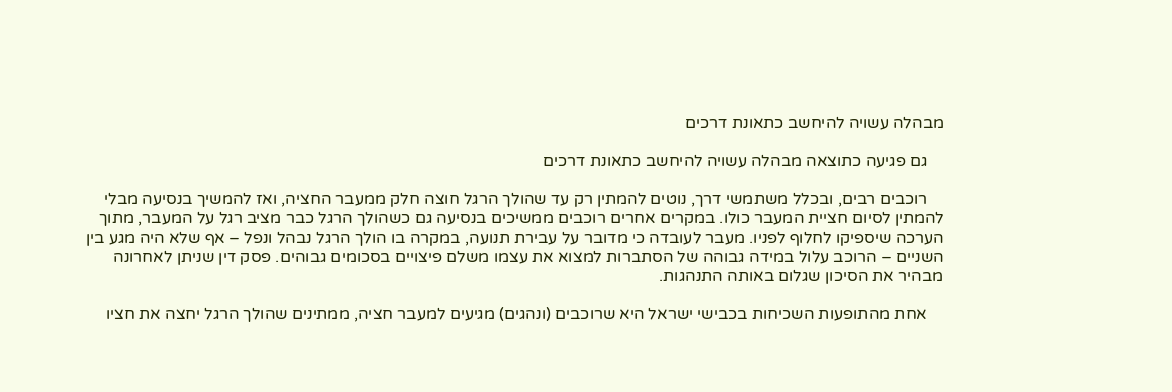מבהלה עשויה להיחשב כתאונת דרכים

    גם פגיעה כתוצאה מבהלה עשויה להיחשב כתאונת דרכים

    רוכבים רבים, ובכלל משתמשי דרך, נוטים להמתין רק עד שהולך הרגל חוצה חלק ממעבר החציה, ואז להמשיך בנסיעה מבלי להמתין לסיום חציית המעבר כולו. במקרים אחרים רוכבים ממשיכים בנסיעה גם כשהולך הרגל כבר מציב רגל על המעבר, מתוך הערכה שיספיקו לחלוף לפניו. מעבר לעובדה כי מדובר על עבירת תנועה, במקרה בו הולך הרגל נבהל ונפל – אף שלא היה מגע בין השניים – הרוכב עלול במידה גבוהה של הסתברות למצוא את עצמו משלם פיצויים בסכומים גבוהים. פסק דין שניתן לאחרונה מבהיר את הסיכון שגלום באותה התנהגות.

    אחת מהתופעות השכיחות בכבישי ישראל היא שרוכבים (ונהגים) מגיעים למעבר חציה, ממתינים שהולך הרגל יחצה את חציו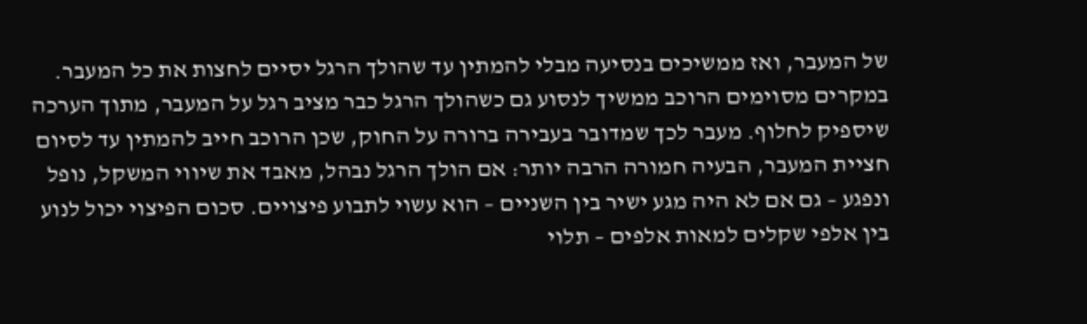של המעבר, ואז ממשיכים בנסיעה מבלי להמתין עד שהולך הרגל יסיים לחצות את כל המעבר. במקרים מסוימים הרוכב ממשיך לנסוע גם כשהולך הרגל כבר מציב רגל על המעבר, מתוך הערכה שיספיק לחלוף. מעבר לכך שמדובר בעבירה ברורה על החוק, שכן הרוכב חייב להמתין עד לסיום חציית המעבר, הבעיה חמורה הרבה יותר: אם הולך הרגל נבהל, מאבד את שיווי המשקל, נופל ונפגע – גם אם לא היה מגע ישיר בין השניים – הוא עשוי לתבוע פיצויים. סכום הפיצוי יכול לנוע בין אלפי שקלים למאות אלפים – תלוי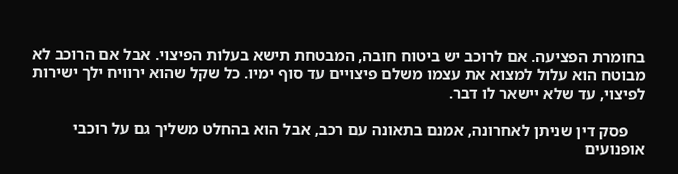בחומרת הפציעה. אם לרוכב יש ביטוח חובה, המבטחת תישא בעלות הפיצוי. אבל אם הרוכב לא מבוטח הוא עלול למצוא את עצמו משלם פיצויים עד סוף ימיו. כל שקל שהוא ירוויח ילך ישירות לפיצוי, עד שלא יישאר לו דבר.

    פסק דין שניתן לאחרונה, אמנם בתאונה עם רכב, אבל הוא בהחלט משליך גם על רוכבי אופנועים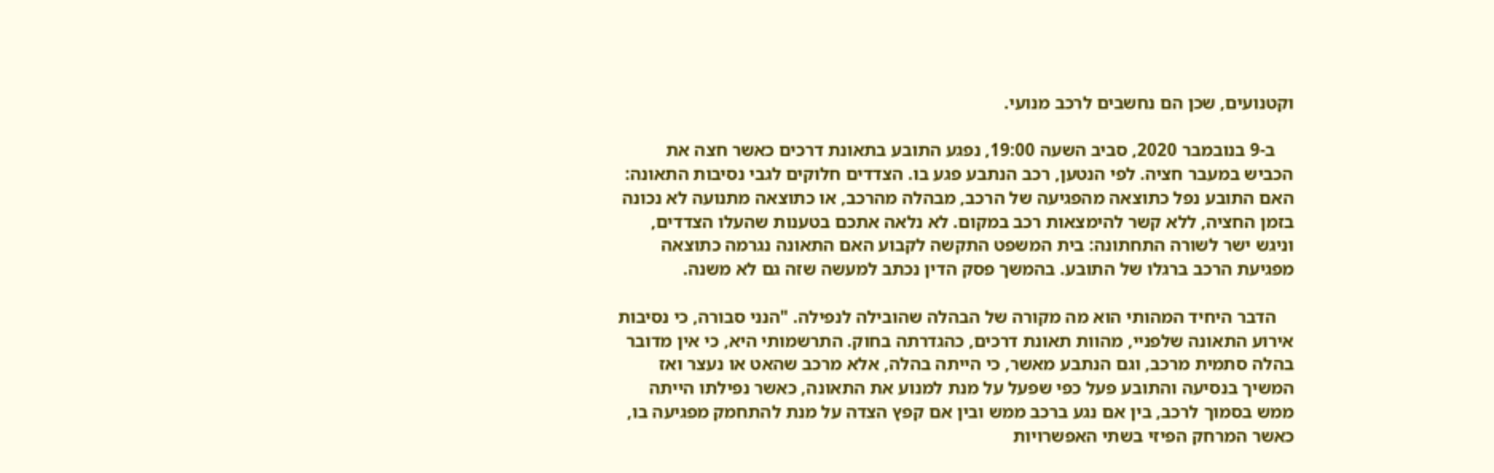וקטנועים, שכן הם נחשבים לרכב מנועי.

    ב-9 בנובמבר 2020, סביב השעה 19:00, נפגע התובע בתאונת דרכים כאשר חצה את הכביש במעבר חציה. לפי הנטען, רכב הנתבע פגע בו. הצדדים חלוקים לגבי נסיבות התאונה: האם התובע נפל כתוצאה מהפגיעה של הרכב, מבהלה מהרכב, או כתוצאה מתנועה לא נכונה בזמן החציה, ללא קשר להימצאות רכב במקום. לא נלאה אתכם בטענות שהעלו הצדדים, וניגש ישר לשורה התחתונה: בית המשפט התקשה לקבוע האם התאונה נגרמה כתוצאה מפגיעת הרכב ברגלו של התובע. בהמשך פסק הדין נכתב למעשה שזה גם לא משנה.

    הדבר היחיד המהותי הוא מה מקורה של הבהלה שהובילה לנפילה. "הנני סבורה, כי נסיבות אירוע התאונה שלפניי, מהוות תאונת דרכים, כהגדרתה בחוק. התרשמותי היא, כי אין מדובר בהלה סתמית מרכב, וגם הנתבע מאשר, כי הייתה בהלה, אלא מרכב שהאט או נעצר ואז המשיך בנסיעה והתובע פעל כפי שפעל על מנת למנוע את התאונה, כאשר נפילתו הייתה ממש בסמוך לרכב, בין אם נגע ברכב ממש ובין אם קפץ הצדה על מנת להתחמק מפגיעה בו, כאשר המרחק הפיזי בשתי האפשרויות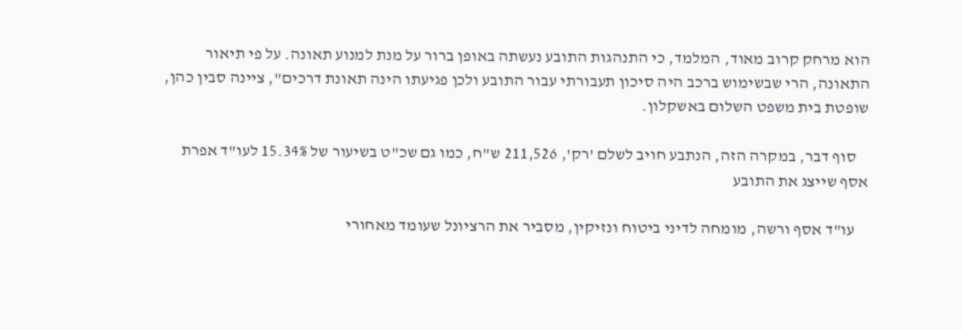הוא מרחק קרוב מאוד, המלמד, כי התנהגות התובע נעשתה באופן ברור על מנת למנוע תאונה. על פי תיאור התאונה, הרי שבשימוש ברכב היה סיכון תעבורתי עבור התובע ולכן פגיעתו הינה תאונת דרכים", ציינה סבין כהן, שופטת בית משפט השלום באשקלון.

    סוף דבר, במקרה הזה, הנתבע חויב לשלם 'רק', 211,526 ש"ח, כמו גם שכ"ט בשיעור של 15.34% לעו"ד אפרת אסף שייצג את התובע

    עו"ד אסף ורשה, מומחה לדיני ביטוח ונזיקין, מסביר את הרציונל שעומד מאחורי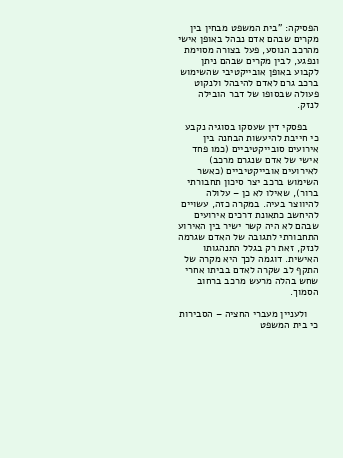הפסיקה: "בית המשפט מבחין בין מקרים שבהם אדם נבהל באופן אישי מהרכב הנוסע, פעל בצורה מסוימת ונפגע, לבין מקרים שבהם ניתן לקבוע באופן אובייקטיבי שהשימוש ברכב גרם לאדם להיבהל ולנקוט פעולה שבסופו של דבר הובילה לנזק.

    בפסקי דין שעסקו בסוגיה נקבע כי חייבת להיעשות הבחנה בין אירועים סובייקטיביים (כמו פחד אישי של אדם שנגרם מרכב) לאירועים אובייקטיביים (כאשר השימוש ברכב יצר סיכון תחבורתי ברור), שאילו לא כן – עלולה להיווצר בעיה. במקרה כזה, עשויים להיחשב כתאונת דרכים אירועים שבהם לא היה קשר ישיר בין האירוע התחבורתי לתגובה של האדם שגרמה לנזק, זאת רק בגלל התנהגותו האישית. דוגמה לכך היא מקרה של התקף לב שקרה לאדם בביתו אחרי שחש בהלה מרעש מרכב ברחוב הסמוך.

    ולעניין מעברי החציה – הסבירות כי בית המשפט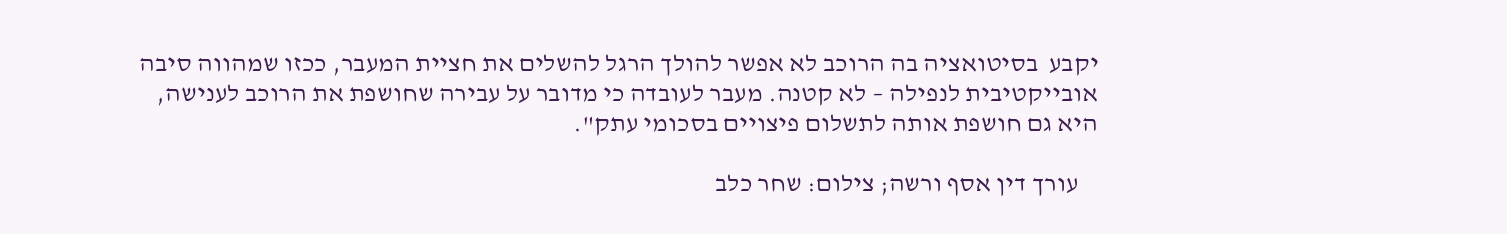יקבע  בסיטואציה בה הרוכב לא אפשר להולך הרגל להשלים את חציית המעבר, ככזו שמהווה סיבה אובייקטיבית לנפילה – לא קטנה. מעבר לעובדה כי מדובר על עבירה שחושפת את הרוכב לענישה, היא גם חושפת אותה לתשלום פיצויים בסכומי עתק".

    עורך דין אסף ורשה; צילום: שחר כלב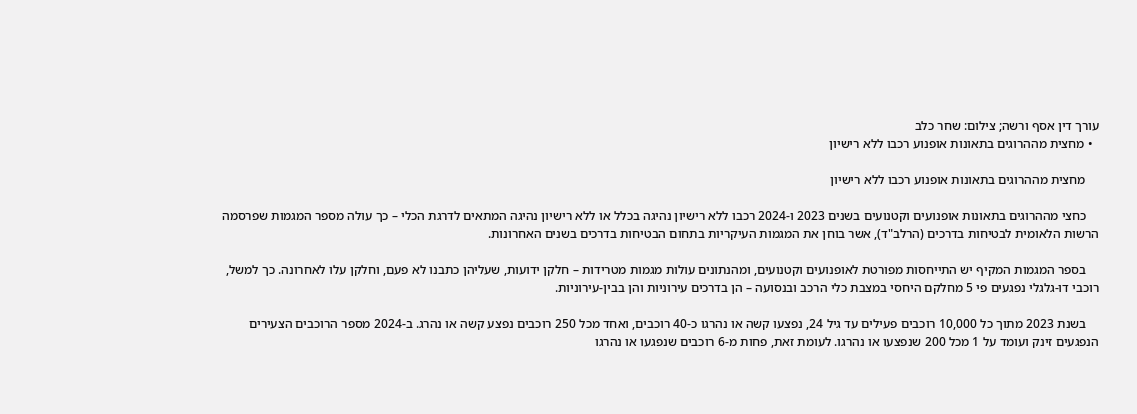עורך דין אסף ורשה; צילום: שחר כלב
  • מחצית מההרוגים בתאונות אופנוע רכבו ללא רישיון

    מחצית מההרוגים בתאונות אופנוע רכבו ללא רישיון

    כחצי מההרוגים בתאונות אופנועים וקטנועים בשנים 2023 ו-2024 רכבו ללא רישיון נהיגה בכלל או ללא רישיון נהיגה המתאים לדרגת הכלי – כך עולה מספר המגמות שפרסמה הרשות הלאומית לבטיחות בדרכים (הרלב"ד), אשר בוחן את המגמות העיקריות בתחום הבטיחות בדרכים בשנים האחרונות.

    בספר המגמות המקיף יש התייחסות מפורטת לאופנועים וקטנועים, ומהנתונים עולות מגמות מטרידות – חלקן ידועות, שעליהן כתבנו לא פעם, וחלקן עלו לאחרונה. כך למשל, רוכבי דו-גלגלי נפגעים פי 5 מחלקם היחסי במצבת כלי הרכב ובנסועה – הן בדרכים עירוניות והן בבין-עירוניות.

    בשנת 2023 מתוך כל 10,000 רוכבים פעילים עד גיל 24, נפצעו קשה או נהרגו כ-40 רוכבים, ואחד מכל 250 רוכבים נפצע קשה או נהרג. ב-2024 מספר הרוכבים הצעירים הנפגעים זינק ועומד על 1 מכל 200 שנפצעו או נהרגו. לעומת זאת, פחות מ-6 רוכבים שנפגעו או נהרגו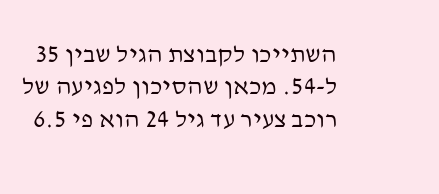השתייכו לקבוצת הגיל שבין 35 ל-54. מכאן שהסיכון לפגיעה של רוכב צעיר עד גיל 24 הוא פי 6.5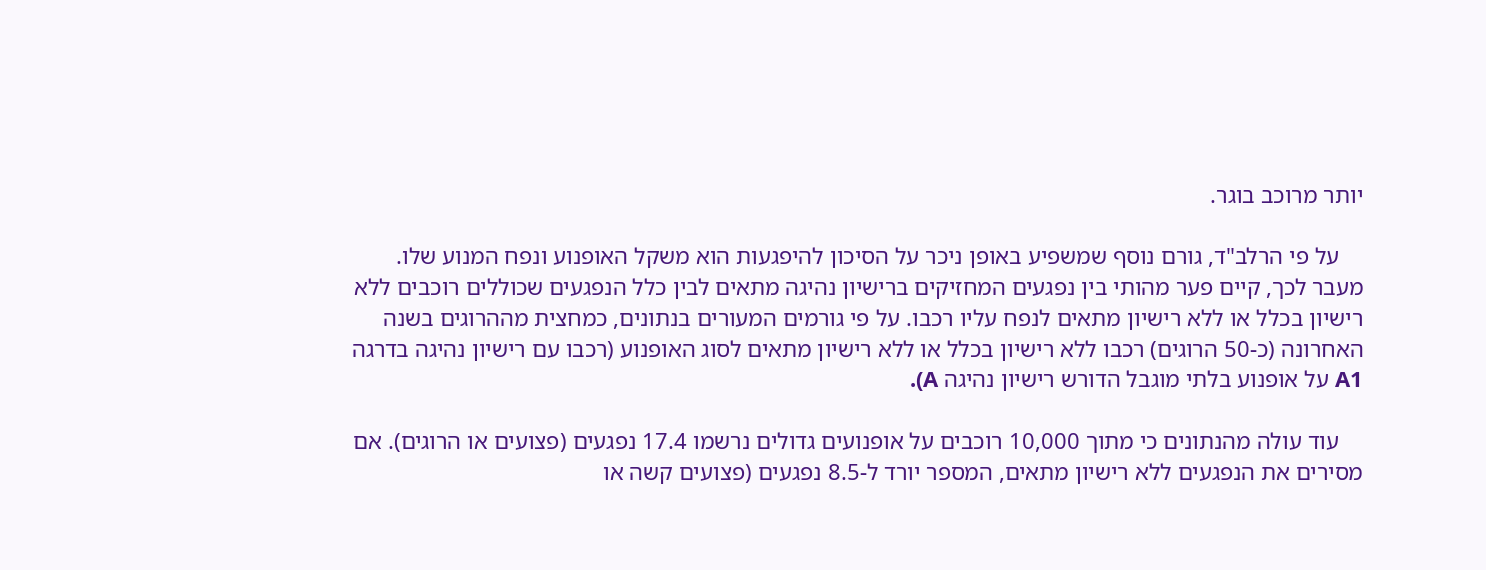יותר מרוכב בוגר.

    על פי הרלב"ד, גורם נוסף שמשפיע באופן ניכר על הסיכון להיפגעות הוא משקל האופנוע ונפח המנוע שלו. מעבר לכך, קיים פער מהותי בין נפגעים המחזיקים ברישיון נהיגה מתאים לבין כלל הנפגעים שכוללים רוכבים ללא רישיון בכלל או ללא רישיון מתאים לנפח עליו רכבו. על פי גורמים המעורים בנתונים, כמחצית מההרוגים בשנה האחרונה (כ-50 הרוגים) רכבו ללא רישיון בכלל או ללא רישיון מתאים לסוג האופנוע (רכבו עם רישיון נהיגה בדרגה A1 על אופנוע בלתי מוגבל הדורש רישיון נהיגה A).

    עוד עולה מהנתונים כי מתוך 10,000 רוכבים על אופנועים גדולים נרשמו 17.4 נפגעים (פצועים או הרוגים). אם מסירים את הנפגעים ללא רישיון מתאים, המספר יורד ל-8.5 נפגעים (פצועים קשה או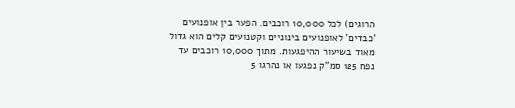הרוגים) לכל 10,000 רוכבים. הפער בין אופנועים 'כבדים' לאופנועים בינוניים וקטנועים קלים הוא גדול מאוד בשיעור ההיפגעות. מתוך 10,000 רוכבים עד נפח 125 סמ"ק נפגעו או נהרגו 5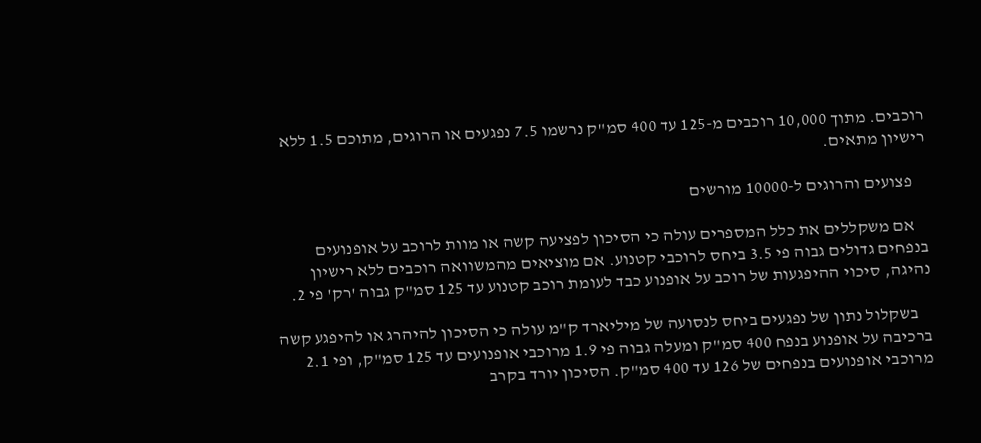רוכבים. מתוך 10,000 רוכבים מ-125 עד 400 סמ"ק נרשמו 7.5 נפגעים או הרוגים, מתוכם 1.5 ללא רישיון מתאים.

    פצועים והרוגים ל-10000 מורשים

    אם משקללים את כלל המספרים עולה כי הסיכון לפציעה קשה או מוות לרוכב על אופנועים בנפחים גדולים גבוה פי 3.5 ביחס לרוכבי קטנוע. אם מוציאים מהמשוואה רוכבים ללא רישיון נהיגה, סיכוי ההיפגעות של רוכב על אופנוע כבד לעומת רוכב קטנוע עד 125 סמ"ק גבוה 'רק' פי 2.

    בשקלול נתון של נפגעים ביחס לנסועה של מיליארד ק"מ עולה כי הסיכון להיהרג או להיפגע קשה ברכיבה על אופנוע בנפח 400 סמ"ק ומעלה גבוה פי 1.9 מרוכבי אופנועים עד 125 סמ"ק, ופי 2.1 מרוכבי אופנועים בנפחים של 126 עד 400 סמ"ק. הסיכון יורד בקרב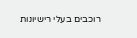רוכבים בעלי רישיונות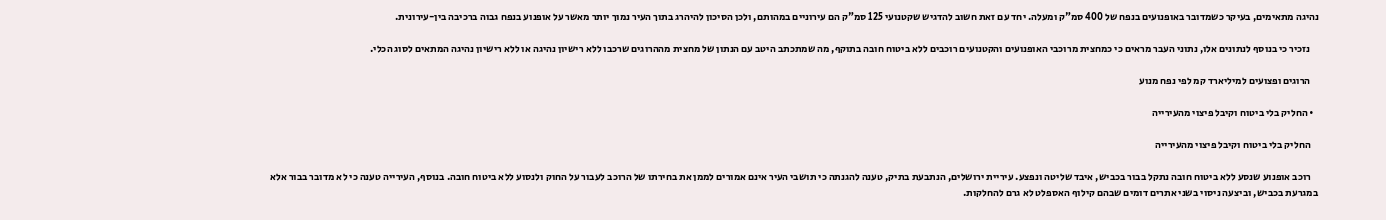נהיגה מתאימים, בעיקר כשמדובר באופנועים בנפח של 400 סמ"ק ומעלה. יחד עם זאת חשוב להדגיש שקטנועי 125 סמ"ק הם עירוניים במהותם, ולכן הסיכון להיהרג בתוך העיר נמוך יותר מאשר על אופנוע בנפח גבוה ברכיבה בין-עירונית.

    נזכיר כי בנוסף לנתונים אלו, נתוני העבר מראים כי כמחצית מרוכבי האופנועים והקטנועים רוכבים ללא ביטוח חובה בתוקף, מה שמתכתב היטב עם הנתון של מחצית מההרוגים שרכבו ללא רישיון נהיגה או ללא רישיון נהיגה המתאים לסוג הכלי.

    הרוגים ופצועים למיליארד קמ לפי נפח מנוע

  • החליק בלי ביטוח וקיבל פיצוי מהעירייה

    החליק בלי ביטוח וקיבל פיצוי מהעירייה

    רוכב אופנוע שנסע ללא ביטוח חובה נתקל בבור בכביש, איבד שליטה ונפצע. עיריית ירושלים, הנתבעת בתיק, טענה להגנתה כי תושבי העיר אינם אמורים לממן את בחירתו של הרוכב לעבור על החוק ולנסוע ללא ביטוח חובה. בנוסף, העירייה טענה כי לא מדובר בבור אלא במגרעת בכביש, וביצעה ניסוי בשני אתרים דומים שבהם קילוף האספלט לא גרם להחלקות.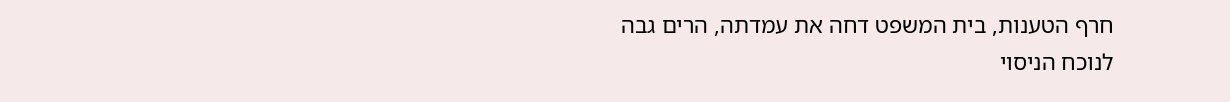חרף הטענות, בית המשפט דחה את עמדתה, הרים גבה לנוכח הניסוי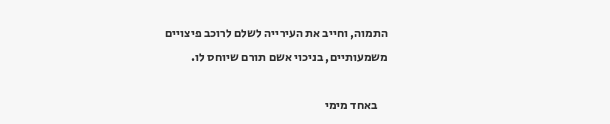התמוה, וחייב את העירייה לשלם לרוכב פיצויים משמעותיים, בניכוי אשם תורם שיוחס לו.

    באחד מימי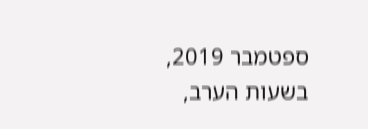ספטמבר 2019, בשעות הערב,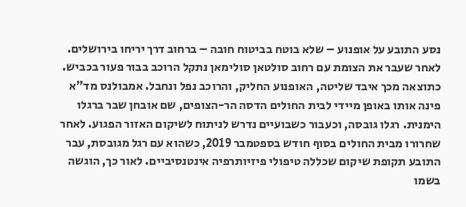נסע התובע על אופנוע – שלא בוטח בביטוח חובה – ברחוב דרך יריחו בירושלים. לאחר שעבר את הצומת עם רחוב סולטאן סולימאן נתקל הרוכב בבור פעור בכביש. כתוצאה מכך איבד שליטה, האופנוע החליק, והרוכב נפל ונחבל. אמבולנס מד"א פינה אותו באופן מיידי לבית החולים הדסה הר-הצופים, שם אובחן שבר ברגלו הימנית. רגלו גובסה, וכעבור כשבועיים נדרש לניתוח לשיקום האזור הפגוע. לאחר שחרורו מבית החולים בסוף חודש בספטמבר 2019, כשהוא עם רגל מגובסת, עבר התובע תקופת שיקום שכללה טיפולי פיזיותרפיה אינטנסיביים. לאור כך, הוגשה בשמו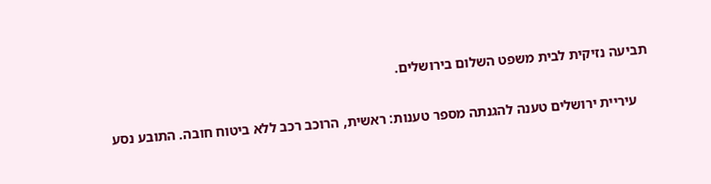תביעה נזיקית לבית משפט השלום בירושלים.

    עיריית ירושלים טענה להגנתה מספר טענות: ראשית, הרוכב רכב ללא ביטוח חובה. התובע נסע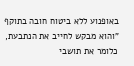באופנוע ללא ביטוח חובה בתוקף "והוא מבקש לחייב את הנתבעת, כלומר את תושבי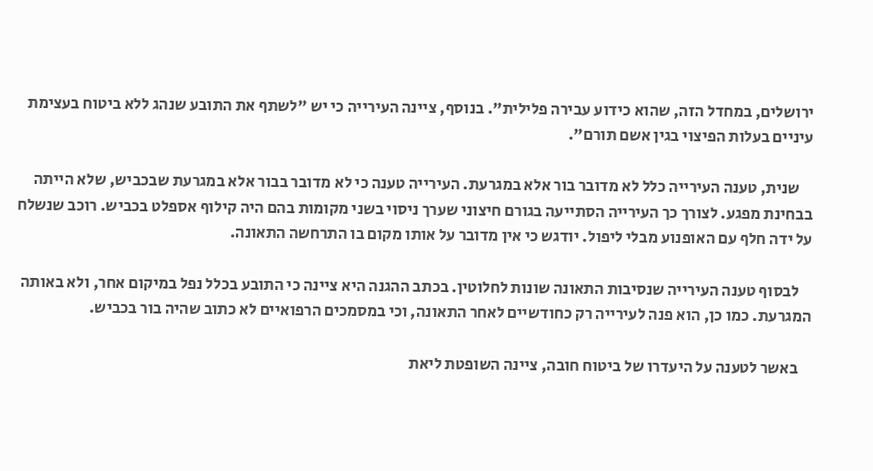ירושלים, במחדל הזה, שהוא כידוע עבירה פלילית". בנוסף, ציינה העירייה כי יש "לשתף את התובע שנהג ללא ביטוח בעצימת עיניים בעלות הפיצוי בגין אשם תורם".

    שנית, טענה העירייה כלל לא מדובר בור אלא במגרעת. העירייה טענה כי לא מדובר בבור אלא במגרעת שבכביש, שלא הייתה בבחינת מפגע. לצורך כך העירייה הסתייעה בגורם חיצוני שערך ניסוי בשני מקומות בהם היה קילוף אספלט בכביש. רוכב שנשלח על ידה חלף עם האופנוע מבלי ליפול. יודגש כי אין מדובר על אותו מקום בו התרחשה התאונה.

    לבסוף טענה העירייה שנסיבות התאונה שונות לחלוטין. בכתב ההגנה היא ציינה כי התובע בכלל נפל במיקום אחר, ולא באותה המגרעת. כמו כן, הוא פנה לעירייה רק כחודשיים לאחר התאונה, וכי במסמכים הרפואיים לא כתוב שהיה בור בכביש.

    באשר לטענה על היעדרו של ביטוח חובה, ציינה השופטת ליאת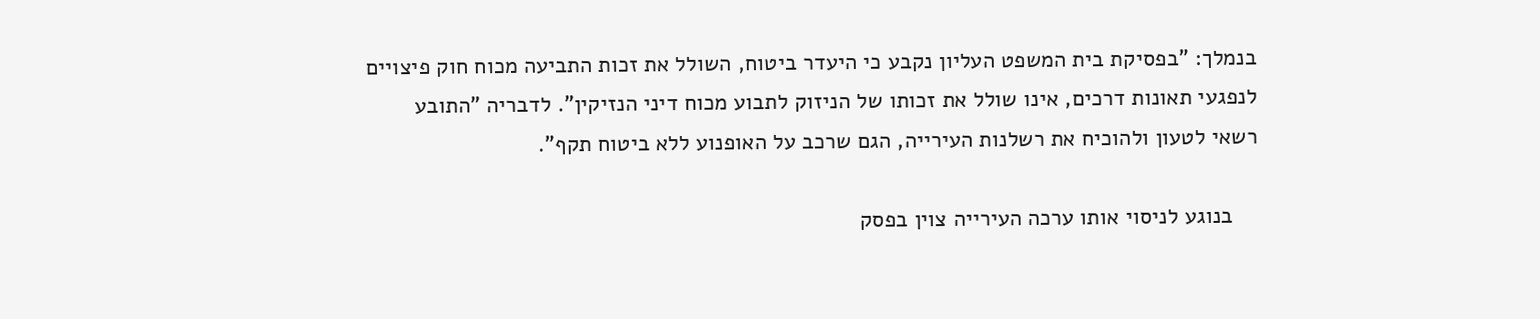בנמלך: "בפסיקת בית המשפט העליון נקבע כי היעדר ביטוח, השולל את זכות התביעה מכוח חוק פיצויים לנפגעי תאונות דרכים, אינו שולל את זכותו של הניזוק לתבוע מכוח דיני הנזיקין". לדבריה "התובע רשאי לטעון ולהוכיח את רשלנות העירייה, הגם שרכב על האופנוע ללא ביטוח תקף".

    בנוגע לניסוי אותו ערכה העירייה צוין בפסק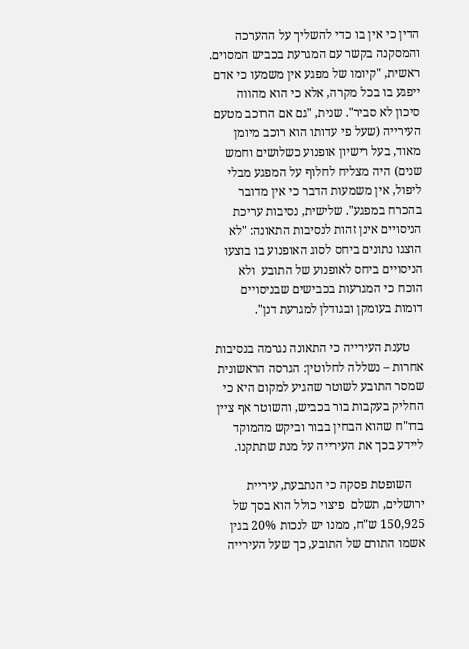הדין כי אין בו כדי להשליך על ההערכה והמסקנה בקשר עם המגרעת בכביש המסוים. ראשית, "קיומו של מפגע אין משמעו כי אדם ייפגע בו בכל מקרה, אלא כי הוא מהווה סיכון לא סביר". שנית, "גם אם הרוכב מטעם העירייה (שעל פי עדותו הוא רוכב מיומן מאוד, בעל רישיון אופנוע כשלושים וחמש שנים) היה מצליח לחלוף על המפגע מבלי ליפול, אין משמעות הדבר כי אין מדובר בהכרח במפגע". שלישית, נסיבות עריכת הניסויים אינן זהות לנסיבות התאונה: "לא הוצגו נתונים ביחס לסוג האופנוע בו בוצעו הניסויים ביחס לאופנוע של התובע  ולא הוכח כי המגרעות בכבישים שבניסויים דומות בעומקן ובגודלן למגרעת דנן".

    טענת העירייה כי התאונה נגרמה בנסיבות אחרות – נשללה לחלוטין: הגרסה הראשונית שמסר התובע לשוטר שהגיע למקום היא כי החליק בעקבות בור בכביש, והשוטר אף ציין בדו"ח שהוא הבחין בבור וביקש מהמוקד ליידע בכך את העירייה על מנת שתתקנו.

    השופטת פסקה כי הנתבעת, עיריית ירושלים, תשלם  פיצוי כולל הוא בסך של 150,925 ש"ח, ממנו יש לנכות 20% בגין אשמו התורם של התובע, כך שעל העירייה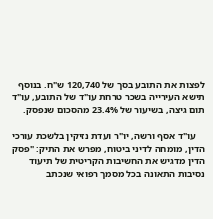לפצות את התובע בסך של 120,740 ש"ח. בנוסף תישא העירייה בשכר טרחת עו"ד של התובע, עו"ד תום גיצה, בשיעור של 23.4% מהסכום שנפסק.

    עו"ד אסף ורשה, יו"ר ועדת נזיקין בלשכת עורכי הדין, מומחה לדיני ביטוח, מפרש את התיק: "פסק הדין מדגיש את החשיבות הקריטית של תיעוד נסיבות התאונה בכל מסמך רפואי שנכתב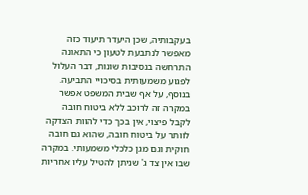בעקבותיה, שכן היעדר תיעוד כזה מאפשר לנתבעת לטעון כי התאונה התרחשה בנסיבות שונות, דבר העלול לפגוע משמעותית בסיכויי התביעה. בנוסף, על אף שבית המשפט אפשר במקרה זה לרוכב ללא ביטוח חובה לקבל פיצוי, אין בכך כדי להוות הצדקה לוותר על ביטוח חובה, שהוא גם חובה חוקית וגם מגן כלכלי משמעותי. במקרה שבו אין צד ג' שניתן להטיל עליו אחריות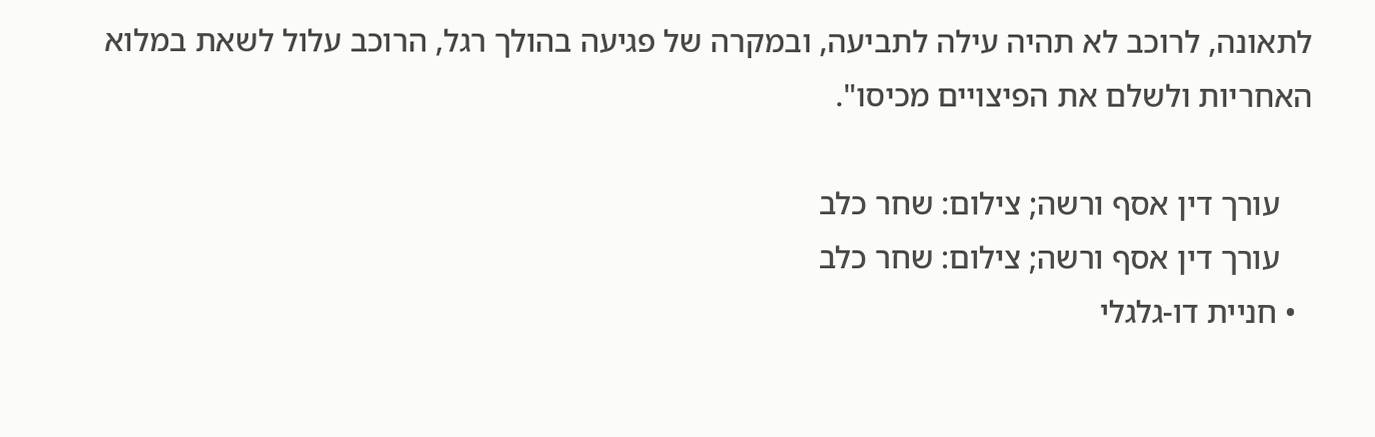לתאונה, לרוכב לא תהיה עילה לתביעה, ובמקרה של פגיעה בהולך רגל, הרוכב עלול לשאת במלוא האחריות ולשלם את הפיצויים מכיסו".

    עורך דין אסף ורשה; צילום: שחר כלב
    עורך דין אסף ורשה; צילום: שחר כלב
  • חניית דו-גלגלי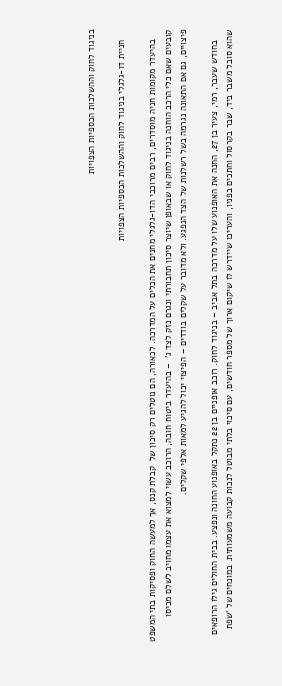בניגוד לחוק וההשלכות הכספיות הצפויות

    חניית דו-גלגלי בניגוד לחוק וההשלכות הכספיות הצפויות

    בהיעדר מקומות חניה מוסדרים, רבים מרוכבי הדו-גלגלי מחנים את הכלים על המדרכה. לכאורה, הם נוטלים רק סיכון של  קבלת קנס, אך למעשה החוק ופסיקות בתי המשפט קובעים שאם כלי הרכב הוחנה בניגוד לחוק או שבאופן שיוצר סיכון תחבורתי ונגרם נזק לצד ג'  – בהיעדר ביטוח חובה, הרוכב עשוי למצוא את עצמו מחויב לשלם מכיסו פיצויים, גם אם התאונה נגרמה בשל רשלנות של הצד הנפגע. ולא מדובר על שקלים בודדים – הפיצוי יכול להגיע למאות אלפי שקלים.

    בחודש שעבר, רמי, צעיר בן 27, החנה את האופנוע שלו על מדרכה בתל אביב – בניגוד לחוק. רוכב אופניים בן 22 נתקל באופנוע החונה ונפצע. בבית החולים גילו הרופאים שהוא סובל משבר ביד, שבר בקרסול וחתכים בפניו, והעריכו שיידרש לו שיקום ארוך של מספר חודשים, עם סיכוי בלתי מבוטל לנכות קבועה משמעותית. במונחים של 'שפת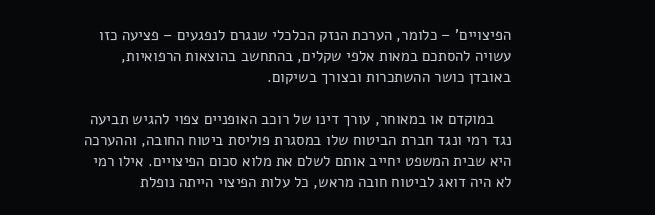הפיצויים' – כלומר, הערכת הנזק הכלכלי שנגרם לנפגעים – פציעה כזו עשויה להסתכם במאות אלפי שקלים, בהתחשב בהוצאות הרפואיות, באובדן כושר ההשתכרות ובצורך בשיקום.

    במוקדם או במאוחר, עורך דינו של רוכב האופניים צפוי להגיש תביעה נגד רמי ונגד חברת הביטוח שלו במסגרת פוליסת ביטוח החובה, וההערכה היא שבית המשפט יחייב אותם לשלם את מלוא סכום הפיצויים. אילו רמי לא היה דואג לביטוח חובה מראש, כל עלות הפיצוי הייתה נופלת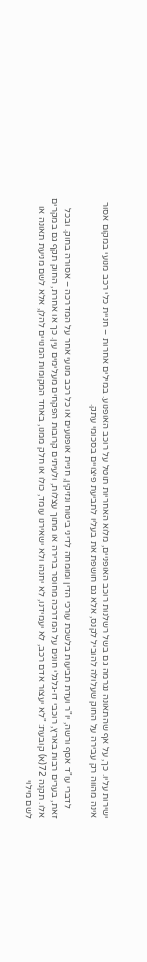ישירות עליו. כך, על אף שהתאונה נגרמה גם בשל רשלנות רוכב האופניים, מלוא האחריות תוטל על רוכב האופנוע. במילים אחרות – חניית כלי רכב מנועי במקום אסור אינה מהווה רק עבירה על החוק שעלולה להוביל לקנס, אלא גם חושפת את בעליו לתביעת פיצויים בסכומי עתק.

    לדברי עו"ד אסף ורשה, יו"ר ועדת תביעות בלשכת עורכי הדין ומומחה לדיני ביטוח ונזיקין, חניית אופנועים או כל רכב מנועי אחר על המדרכה – אסורה בחוק. ובכל זאת, בערים רבות בארץ, רוכבי דו-גלגלי חונים על המדרכה מחוסר ברירה או מתוך עצלות, ולעיתים קרובות הפקחים מעלימים עין. כך או אחרת, החוק תקף גם במקרים אלו. תקנה 72(א) קובעת: "לא יעצור אדם רכב, לא יעמידנו, לא יחנהו ולא ישאירנו עומד, כולו או חלק ממנו, באחד המקומות המנויים להלן, אלא לשם מניעת תאונה או לשם מילוי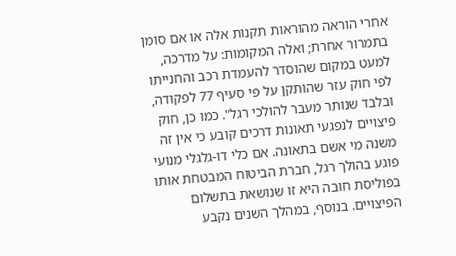אחרי הוראה מהוראות תקנות אלה או אם סומן בתמרור אחרת; ואלה המקומות: על מדרכה, למעט במקום שהוסדר להעמדת רכב והחנייתו לפי חוק עזר שהותקן על פי סעיף 77 לפקודה, ובלבד שנותר מעבר להולכי רגל". כמו כן, חוק פיצויים לנפגעי תאונות דרכים קובע כי אין זה משנה מי אשם בתאונה. אם כלי דו-גלגלי מנועי פוגע בהולך רגל, חברת הביטוח המבטחת אותו בפוליסת חובה היא זו שנושאת בתשלום הפיצויים. בנוסף, במהלך השנים נקבע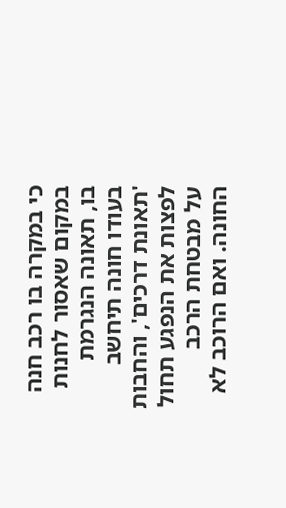כי במקרה בו רכב חנה במקום שאסור לחנות בו, תאונה הנגרמת בעודו חונה תיחשב 'תאונת דרכים', והחבות לפצות את הנפגע תחול על מבטחת הרכב החונה. ואם הרוכב לא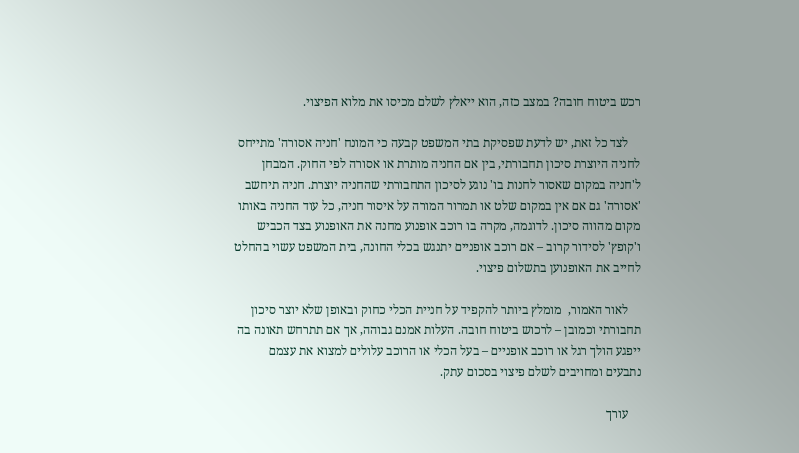רכש ביטוח חובה? במצב כזה, הוא ייאלץ לשלם מכיסו את מלוא הפיצוי.

    לצד כל זאת, יש לדעת שפסיקת בתי המשפט קבעה כי המונח 'חניה אסורה' מתייחס לחניה היוצרת סיכון תחבורתי, בין אם החניה מותרת או אסורה לפי החוק. המבחן ל'חניה במקום שאסור לחנות בו' נוגע לסיכון התחבורתי שהחניה יוצרת. חניה תיחשב 'אסורה' גם אם אין במקום שלט או תמרור המורה על איסור חניה, כל עוד החניה באותו מקום מהווה סיכון. לדוגמה, מקרה בו רוכב אופנוע מחנה את האופנוע בצד הכביש ו'קופץ' לסידור קרוב – אם רוכב אופניים יתנגש בכלי החונה, בית המשפט עשוי בהחלט לחייב את האופנוען בתשלום פיצוי.

    לאור האמור,  מומלץ ביותר להקפיד על חניית הכלי כחוק ובאופן שלא יוצר סיכון תחבורתי וכמובן – לרכוש ביטוח חובה. העלות אמנם גבוהה, אך אם תתרחש תאונה בה ייפגע הולך רגל או רוכב אופניים – בעל הכלי או הרוכב עלולים למצוא את עצמם נתבעים ומחויבים לשלם פיצוי בסכום עתק.

    עורך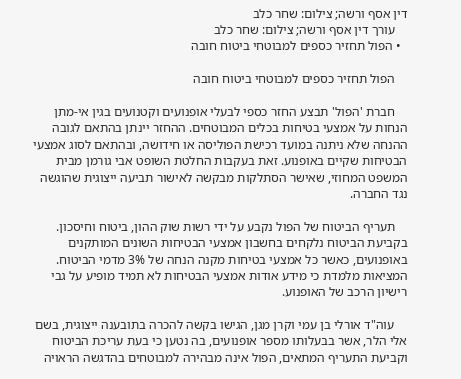דין אסף ורשה; צילום: שחר כלב
    עורך דין אסף ורשה; צילום: שחר כלב
  • הפול תחזיר כספים למבוטחי ביטוח חובה

    הפול תחזיר כספים למבוטחי ביטוח חובה

    חברת 'הפול' תבצע החזר כספי לבעלי אופנועים וקטנועים בגין אי-מתן הנחות על אמצעי בטיחות בכלים המבוטחים. ההחזר יינתן בהתאם לגובה ההנחה שלא ניתנה במועד רכישת הפוליסה או חידושה, ובהתאם לסוג אמצעי הבטיחות שקיים באופנוע. זאת בעקבות החלטת השופט אבי גורמן מבית המשפט המחוזי, שאישר הסתלקות מבקשה לאישור תביעה ייצוגית שהוגשה נגד החברה.

    תעריף הביטוח של הפול נקבע על ידי רשות שוק ההון, ביטוח וחיסכון. בקביעת הביטוח נלקחים בחשבון אמצעי הבטיחות השונים המותקנים באופנועים, כאשר כל אמצעי בטיחות מקנה הנחה של 3% מדמי הביטוח. המציאות מלמדת כי מידע אודות אמצעי הבטיחות לא תמיד מופיע על גבי רישיון הרכב של האופנוע.

    עוה"ד אורלי בן עמי וקרן מגן, הגישו בקשה להכרה בתובענה ייצוגית, בשם אלי הלר, אשר בבעלותו מספר אופנועים, בה נטען כי בעת עריכת הביטוח וקביעת התעריף המתאים, הפול אינה מבהירה למבוטחים בהדגשה הראויה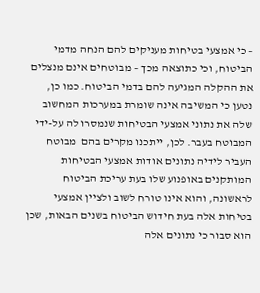– כי אמצעי בטיחות מעניקים להם הנחה מדמי הביטוח, וכי כתוצאה מכך – מבוטחים אינם מנצלים את ההקלה המגיעה להם בדמי הביטוח. כמו כן, נטען כי המשיבה אינה שומרת במערכות המחשוב שלה את נתוני אמצעי הבטיחות שנמסרו לה על-ידי המבוטח בעבר. לכן, ייתכנו מקרים בהם  מבוטח העביר לידיה נתונים אודות אמצעי הבטיחות המותקנים באופנוע שלו בעת עריכת הביטוח לראשונה, והוא אינו טורח לשוב ולציין אמצעי בטיחות אלה בעת חידוש הביטוח בשנים הבאות, שכן הוא סבור כי נתונים אלה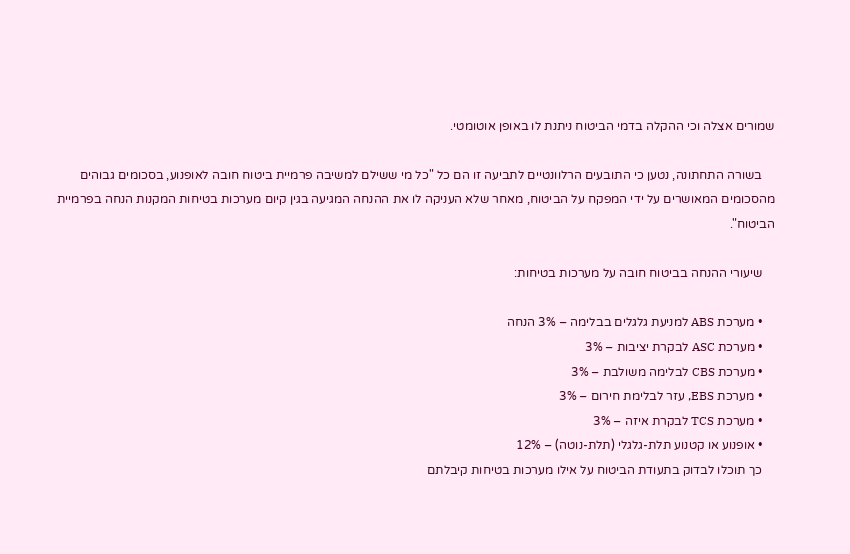שמורים אצלה וכי ההקלה בדמי הביטוח ניתנת לו באופן אוטומטי.

    בשורה התחתונה, נטען כי התובעים הרלוונטיים לתביעה זו הם כל "כל מי ששילם למשיבה פרמיית ביטוח חובה לאופנוע, בסכומים גבוהים מהסכומים המאושרים על ידי המפקח על הביטוח, מאחר שלא העניקה לו את ההנחה המגיעה בגין קיום מערכות בטיחות המקנות הנחה בפרמיית הביטוח".

    שיעורי ההנחה בביטוח חובה על מערכות בטיחות:

    • מערכת ABS למניעת גלגלים בבלימה – 3% הנחה
    • מערכת ASC לבקרת יציבות – 3%
    • מערכת CBS לבלימה משולבת – 3%
    • מערכת EBS, עזר לבלימת חירום – 3%
    • מערכת TCS לבקרת איזה – 3%
    • אופנוע או קטנוע תלת-גלגלי (תלת-נוטה) – 12%
    כך תוכלו לבדוק בתעודת הביטוח על אילו מערכות בטיחות קיבלתם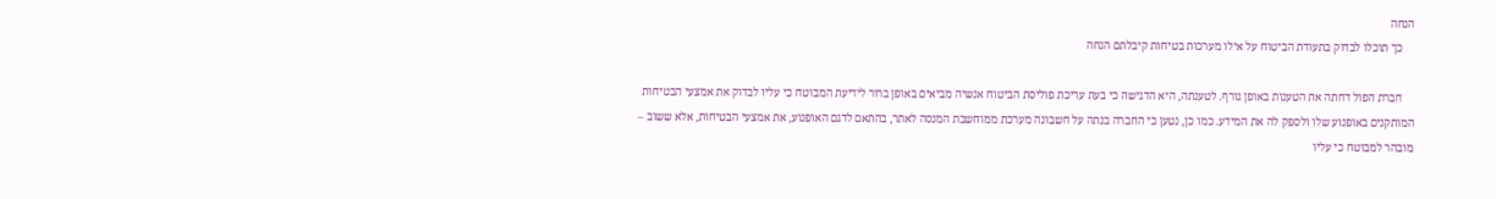הנחה
    כך תוכלו לבדוק בתעודת הביטוח על אילו מערכות בטיחות קיבלתם הנחה

    חברת הפול דחתה את הטענות באופן גורף. לטענתה, היא הדגישה כי בעת עריכת פוליסת הביטוח אנשיה מביאים באופן ברור לידיעת המבוטח כי עליו לבדוק את אמצעי הבטיחות המותקנים באופנוע שלו ולספק לה את המידע. כמו כן, נטען כי החברה בנתה על חשבונה מערכת ממוחשבת המנסה לאתר, בהתאם לדגם האופנוע, את אמצעי הבטיחות, אלא ששוב – מובהר למבוטח כי עליו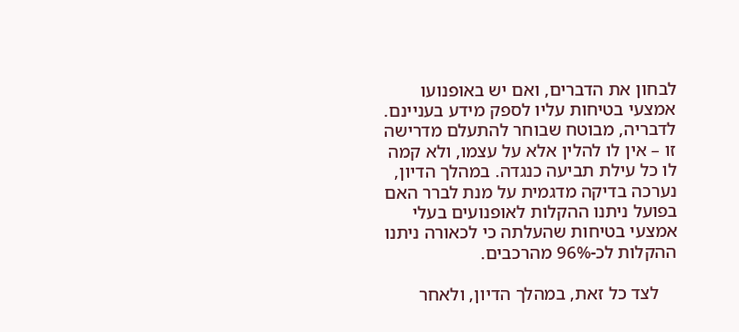לבחון את הדברים, ואם יש באופנועו אמצעי בטיחות עליו לספק מידע בעניינם. לדבריה, מבוטח שבוחר להתעלם מדרישה זו – אין לו להלין אלא על עצמו, ולא קמה לו כל עילת תביעה כנגדה. במהלך הדיון, נערכה בדיקה מדגמית על מנת לברר האם בפועל ניתנו ההקלות לאופנועים בעלי אמצעי בטיחות שהעלתה כי לכאורה ניתנו ההקלות לכ-96% מהרכבים.

    לצד כל זאת, במהלך הדיון, ולאחר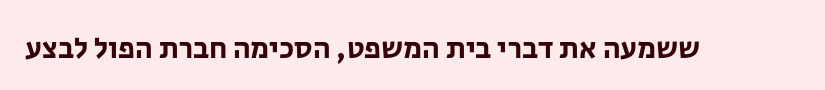ששמעה את דברי בית המשפט, הסכימה חברת הפול לבצע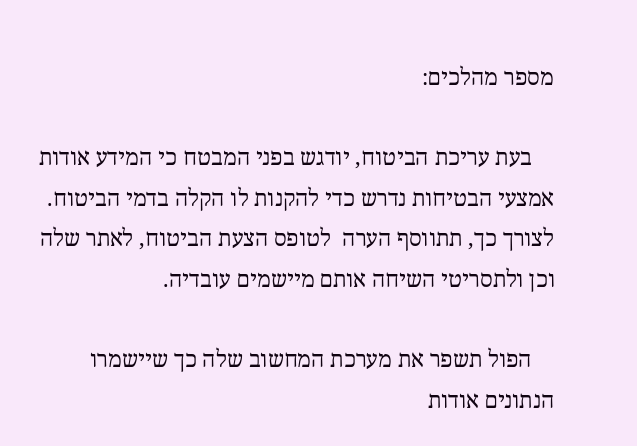מספר מהלכים:

    בעת עריכת הביטוח, יודגש בפני המבטח כי המידע אודות אמצעי הבטיחות נדרש כדי להקנות לו הקלה בדמי הביטוח. לצורך כך, תתווסף הערה  לטופס הצעת הביטוח, לאתר שלה וכן ולתסריטי השיחה אותם מיישמים עובדיה.

    הפול תשפר את מערכת המחשוב שלה כך שיישמרו הנתונים אודות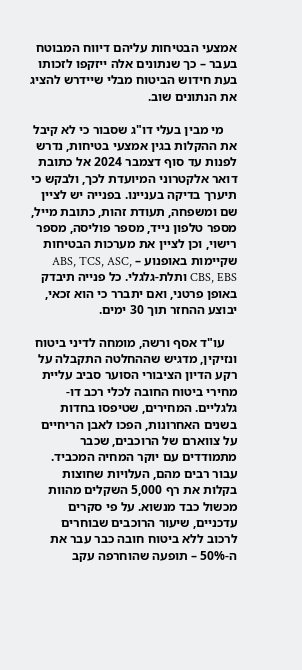אמצעי הבטיחות עליהם דיווח המבוטח בעבר – כך שנתונים אלה ייזקפו לזכותו בעת חידוש הביטוח מבלי שיידרש להציג את הנתונים שוב.

    מי מבין בעלי דו"ג שסבור כי לא קיבל את ההקלות בגין אמצעי בטיחות, נדרש לפנות עד סוף דצמבר 2024 אל כתובת דואר אלקטרוני המיועדת לכך, ולבקש כי תיערך בדיקה בעניינו. בפנייה יש לציין שם ומשפחה, תעודת זהות, כתובת מייל, מספר טלפון נייד, מספר פוליסה, מספר רישוי, וכן לציין את מערכות הבטיחות שקיימות באופנוע – ABS, TCS, ASC, CBS, EBS ותלת-גלגלי. כל פנייה תיבדק באופן פרטני, ואם יתברר כי הוא זכאי, יבוצע ההחזר תוך 30 ימים.

    עו"ד אסף ורשה, מומחה לדיני ביטוח ונזיקין, מדגיש שההחלטה התקבלה על רקע הדיון הציבורי הסוער סביב עליית מחירי ביטוח החובה לכלי רכב דו-גלגליים. המחירים, שטיפסו בחדות בשנים האחרונות, הפכו לאבן הריחיים על צווארם של הרוכבים, שכבר מתמודדים עם יוקר המחיה המכביד. עבור רבים מהם, העלויות שחוצות בקלות את רף 5,000 השקלים מהוות מכשול כבד מנשוא. על פי סקרים עדכניים, שיעור הרוכבים שבוחרים לרכוב ללא ביטוח חובה כבר עבר את ה-50% – תופעה שהוחרפה עקב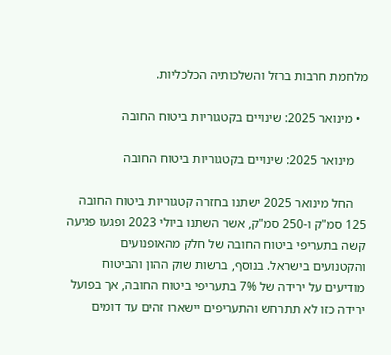מלחמת חרבות ברזל והשלכותיה הכלכליות.

  • מינואר 2025: שינויים בקטגוריות ביטוח החובה

    מינואר 2025: שינויים בקטגוריות ביטוח החובה

    החל מינואר 2025 ישתנו בחזרה קטגוריות ביטוח החובה 125 סמ"ק ו-250 סמ"ק, אשר השתנו ביולי 2023 ופגעו פגיעה קשה בתעריפי ביטוח החובה של חלק מהאופנועים והקטנועים בישראל. בנוסף, ברשות שוק ההון והביטוח מודיעים על ירידה של 7% בתעריפי ביטוח החובה, אך בפועל ירידה כזו לא תתרחש והתעריפים יישארו זהים עד דומים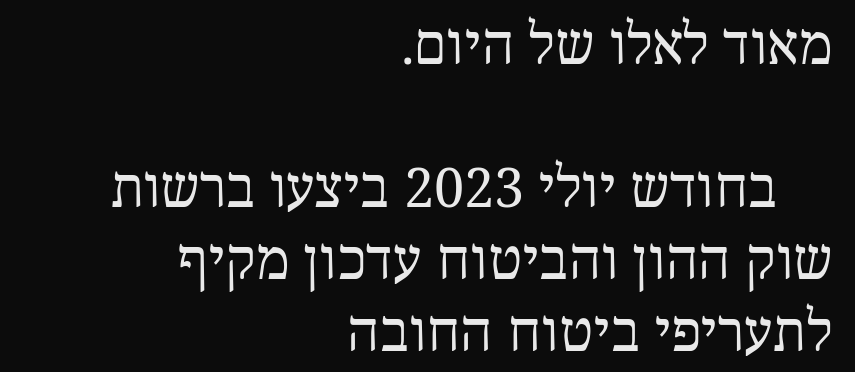מאוד לאלו של היום.

    בחודש יולי 2023 ביצעו ברשות שוק ההון והביטוח עדכון מקיף לתעריפי ביטוח החובה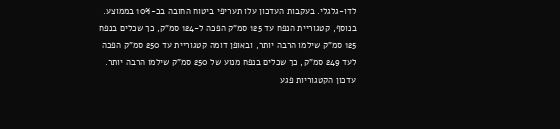לדו-גלגלי. בעקבות העדכון עלו תעריפי ביטוח החובה בכ-10% בממוצע. בנוסף, קטגוריית הנפח עד 125 סמ"ק הפכה ל-124 סמ"ק, כך שכלים בנפח 125 סמ"ק שילמו הרבה יותר, ובאופן דומה קטגוריית עד 250 סמ"ק הפכה לעד 249 סמ"ק, כך שכלים בנפח מנוע של 250 סמ"ק שילמו הרבה יותר. עדכון הקטגוריות פגע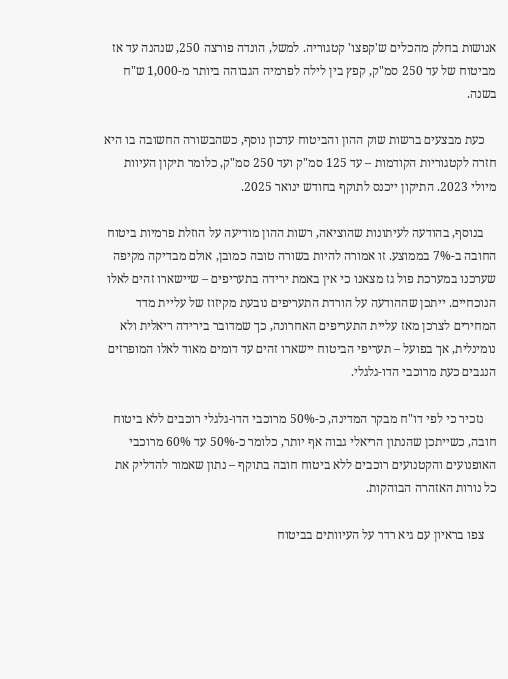אנושות בחלק מהכלים ש'קפצו' קטגוריה. למשל, הונדה פורצה 250, שנהנה עד אז מביטוח של עד 250 סמ"ק, קפץ בין לילה לפרמיה הגבוהה ביותר מ-1,000 ש"ח בשנה.

    כעת מבצעים ברשות שוק ההון והביטוח עדכון נוסף, כשהבשורה החשובה בו היא חזרה לקטגוריות הקודמות – עד 125 סמ"ק ועד 250 סמ"ק, כלומר תיקון העיוות מיולי 2023. התיקון ייכנס לתוקף בחודש ינואר 2025.

    בנוסף, בהודעה לעיתונות שהוציאה, רשות ההון מודיעה על הוזלת פרמיות ביטוח החובה ב-7% בממוצע. זו אמורה להיות בשורה טובה כמובן, אולם מבדיקה מקיפה שערכנו במערכת פול גז מצאנו כי אין באמת ירידה בתעריפים – שיישארו זהים לאלו הנוכחיים. ייתכן שההודעה על הורדת התעריפים נובעת מקיזוז של עליית מדד המחירים לצרכן מאז עליית התעריפים האחרונה, כך שמדובר בירידה ריאלית ולא נומינלית, אך בפועל – תעריפי הביטוח יישארו זהים עד דומים מאוד לאלו המופרזים הנגבים כעת מרוכבי הדו-גלגלי.

    נזכיר כי לפי דו"ח מבקר המדינה, כ-50% מרוכבי הדו-גלגלי רוכבים ללא ביטוח חובה, כשייתכן שהנתון הריאלי גבוה אף יותר, כלומר כ-50% עד 60% מרוכבי האופנועים והקטנועים רוכבים ללא ביטוח חובה בתוקף – נתון שאמור להדליק את כל נורות האזהרה הבוהקות.

    צפו בראיון עם גיא רדר על העיוותים בביטוח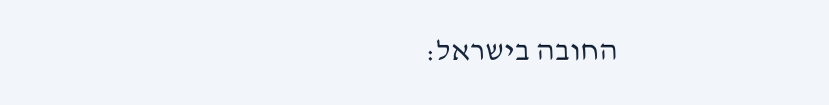החובה בישראל: